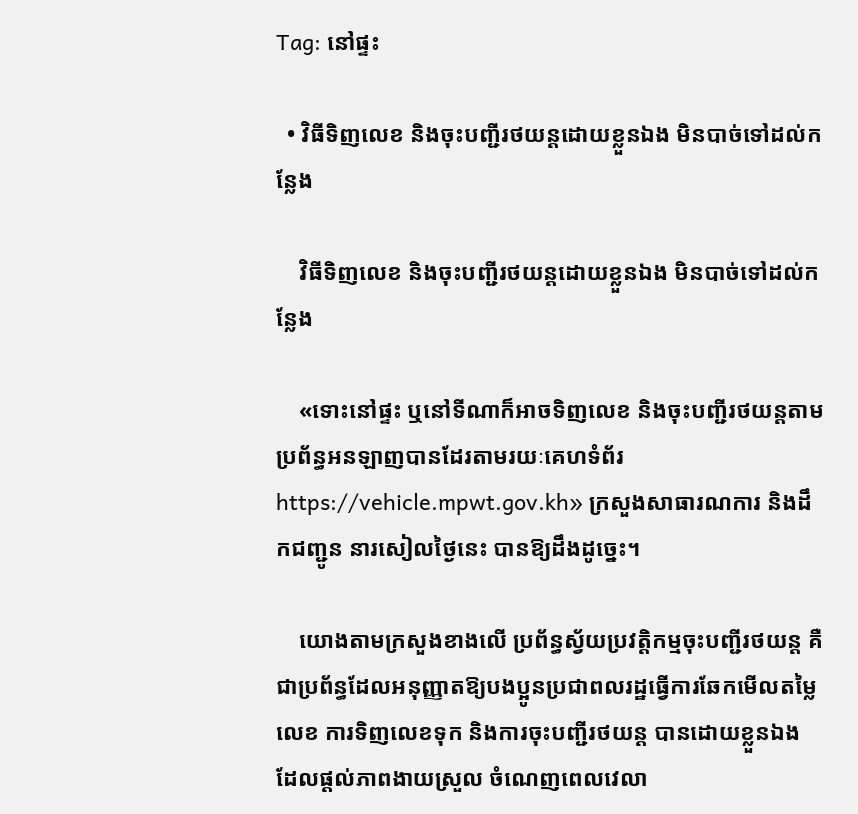Tag: នៅផ្ទះ

  • វិធីទិញលេខ និងចុះបញ្ជីរថយន្តដោយខ្លួនឯង មិនបាច់ទៅដល់កន្លែង

    វិធីទិញលេខ និងចុះបញ្ជីរថយន្តដោយខ្លួនឯង មិនបាច់ទៅដល់កន្លែង

    «ទោះនៅផ្ទះ ឬនៅទីណាក៏អាចទិញលេខ និងចុះបញ្ជីរថយន្តតាមប្រព័ន្ធអនឡាញបានដែរតាមរយៈគេហទំព័រ https://vehicle.mpwt.gov.kh» ក្រសួងសាធារណការ និងដឹកជញ្ជូន នារសៀលថ្ងៃនេះ បានឱ្យដឹងដូច្នេះ។

    យោងតាមក្រសួងខាងលើ ប្រព័ន្ធស្វ័យប្រវត្តិកម្មចុះបញ្ជីរថយន្ត គឺជាប្រព័ន្ធដែលអនុញ្ញាតឱ្យបងប្អូនប្រជាពលរដ្ឋធ្វើការឆែកមើលតម្លៃលេខ ការទិញលេខទុក និងការចុះបញ្ជីរថយន្ត បានដោយខ្លួនឯង ដែលផ្តល់ភាពងាយស្រួល ចំណេញពេលវេលា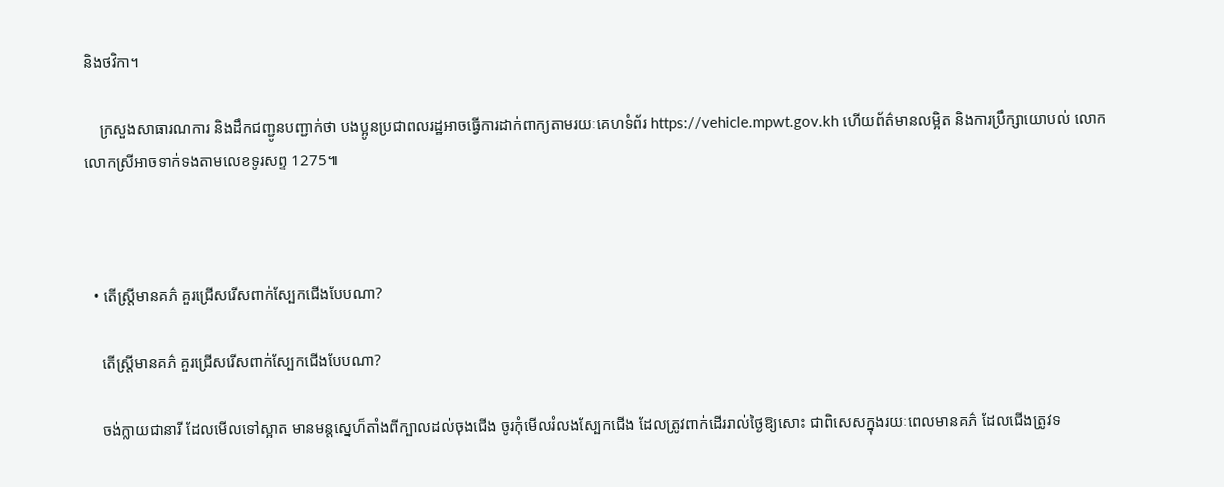និងថវិកា។

    ក្រសួងសាធារណការ និងដឹកជញ្ជូនបញ្ជាក់ថា បងប្អូនប្រជាពលរដ្ឋអាចធ្វើការដាក់ពាក្យតាមរយៈគេហទំព័រ https://vehicle.mpwt.gov.kh ហើយព័ត៌មានលម្អិត និងការប្រឹក្សាយោបល់ លោក លោកស្រីអាចទាក់ទងតាមលេខទូរសព្ទ 1275៕



  • តើស្ត្រីមានគភ៌ គួរជ្រើសរើសពាក់ស្បែកជើងបែបណា?

    តើស្ត្រីមានគភ៌ គួរជ្រើសរើសពាក់ស្បែកជើងបែបណា?

    ចង់ក្លាយជានារី ដែលមើលទៅស្អាត មានមន្តស្នេហ៏តាំងពីក្បាលដល់ចុងជើង ចូរកុំមើលរំលងស្បែកជើង ដែលត្រូវពាក់ដើររាល់ថ្ងៃឱ្យសោះ ជាពិសេសក្នុងរយៈពេលមានគភ៌ ដែលជើងត្រូវទ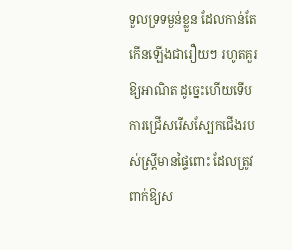ទួលទ្រទម្ងន់ខ្លួន ដែលកាន់តែកើនឡើងជារឿយៗ រហូតគួរឱ្យអាណិត ដូច្នេះហើយទើបការជ្រើសរើសស្បែកជើងរបស់ស្ត្រីមានផ្ទៃពោះ ដែលត្រូវពាក់ឱ្យស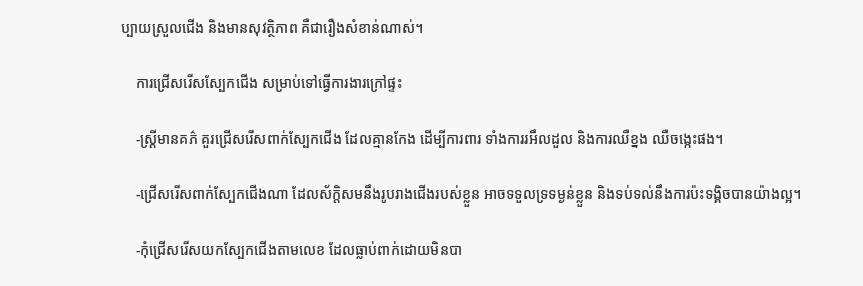ប្បាយស្រួលជើង និងមានសុវត្ថិភាព គឺជារឿងសំខាន់ណាស់។

    ការជ្រើសរើសស្បែកជើង សម្រាប់ទៅធ្វើការងារក្រៅផ្ទះ

    -ស្ត្រីមានគភ៌ គួរជ្រើសរើសពាក់ស្បែកជើង ដែលគ្មានកែង ដើម្បីការពារ ទាំងការរអឹលដួល និងការឈឺខ្នង ឈឺចង្កេះផង។

    -ជ្រើសរើសពាក់ស្បែកជើងណា ដែលស័ក្តិសមនឹងរូបរាងជើងរបស់ខ្លួន អាចទទួលទ្រទម្ងន់ខ្លួន និងទប់ទល់នឹងការប៉ះទង្គិចបានយ៉ាងល្អ។

    -កុំជ្រើសរើសយកស្បែកជើងតាមលេខ ដែលធ្លាប់ពាក់ដោយមិនបា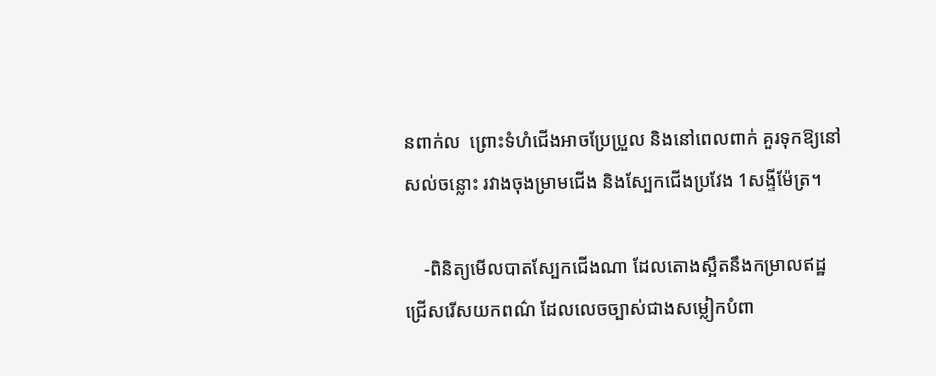នពាក់ល  ព្រោះទំហំជើងអាចប្រែប្រួល និងនៅពេលពាក់ គួរទុកឱ្យនៅសល់ចន្លោះ រវាងចុងម្រាមជើង និងស្បែកជើងប្រវែង 1សង្ទីម៉ែត្រ។

    -ពិនិត្យមើលបាតស្បែកជើងណា ដែលតោងស្អឹតនឹងកម្រាលឥដ្ឋ ជ្រើសរើសយកពណ៌ ដែលលេចច្បាស់ជាងសម្លៀកបំពា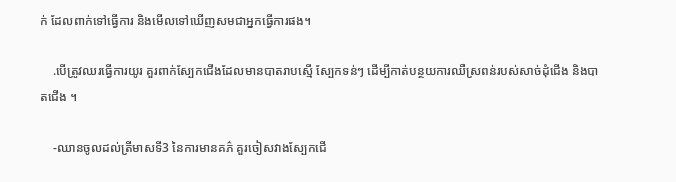ក់ ដែលពាក់ទៅធ្វើការ និងមើលទៅឃើញសមជាអ្នកធ្វើការផង។

    .បើត្រូវឈរធ្វើការយូរ គួរពាក់ស្បែកជើងដែលមានបាតរាបស្មើ ស្បែកទន់ៗ ដើម្បីកាត់បន្ថយការឈឺស្រពន់របស់សាច់ដុំជើង និងបាតជើង ។

    -ឈានចូលដល់ត្រីមាសទី3 នៃការមានគភ៌ គួរចៀសវាងស្បែកជើ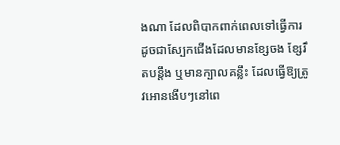ងណា ដែលពិបាកពាក់ពេលទៅធ្វើការ ដូចជាស្បែកជើងដែលមានខ្សែចង ខ្សែរឹតបន្តឹង ឬមានក្បាលគន្លឹះ ដែលធ្វើឱ្យត្រូវអោនងើបៗនៅពេ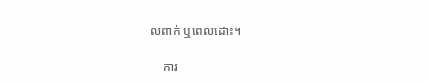លពាក់ ឬពេលដោះ។

    ការ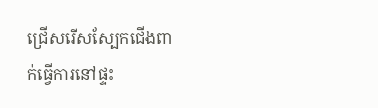ជ្រើសរើសស្បែកជើងពាក់ធ្វើការនៅផ្ទះ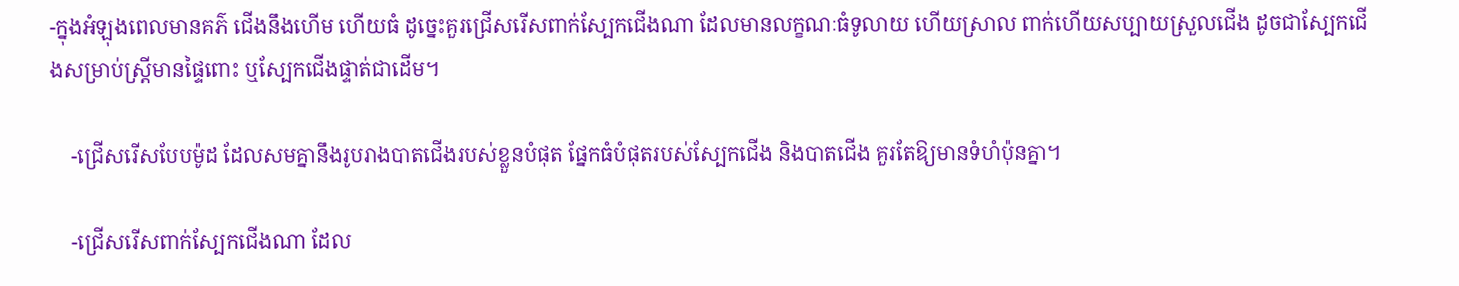-ក្នុងអំឡុងពេលមានគភ៌ ជើងនឹងហើម ហើយធំ ដូច្នេះគួរជ្រើសរើសពាក់ស្បែកជើងណា ដែលមានលក្ខណៈធំទូលាយ ហើយស្រាល ពាក់ហើយសប្បាយស្រួលជើង ដូចជាស្បែកជើងសម្រាប់ស្ត្រីមានផ្ទៃពោះ ឬស្បែកជើងផ្ទាត់ជាដើម។

    -ជ្រើសរើសបែបម៉ូដ ដែលសមគ្នានឹងរូបរាងបាតជើងរបស់ខ្លួនបំផុត ផ្នែកធំបំផុតរបស់ស្បែកជើង និងបាតជើង គួរតែឱ្យមានទំហំប៉ុនគ្នា។

    -ជ្រើសរើសពាក់ស្បែកជើងណា ដែល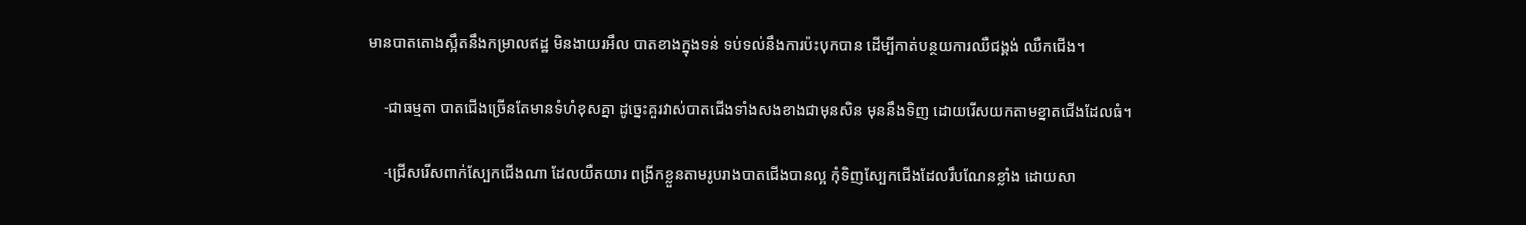មានបាតតោងស្អឹតនឹងកម្រាលឥដ្ឋ មិនងាយរអឹល បាតខាងក្នុងទន់ ទប់ទល់នឹងការប៉ះបុកបាន ដើម្បីកាត់បន្ថយការឈឺជង្គង់ ឈឺកជើង។

    -ជាធម្មតា បាតជើងច្រើនតែមានទំហំខុសគ្នា ដូច្នេះគួរវាស់បាតជើងទាំងសងខាងជាមុនសិន មុននឹងទិញ ដោយរើសយកតាមខ្នាតជើងដែលធំ។

    -ជ្រើសរើសពាក់ស្បែកជើងណា ដែលយឺតយារ ពង្រីកខ្លួនតាមរូបរាងបាតជើងបានល្អ កុំទិញស្បែកជើងដែលរឹបណែនខ្លាំង ដោយសា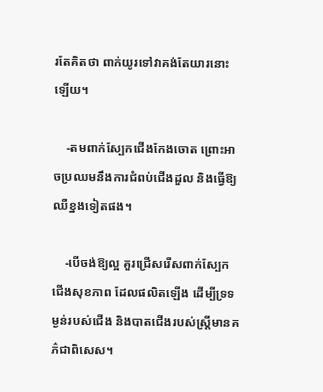រតែគិតថា ពាក់យូរទៅវាគង់តែយារនោះឡើយ។

    -តមពាក់ស្បែកជើងកែងចោត ព្រោះអាចប្រឈមនឹងការជំពប់ជើងដួល និងធ្វើឱ្យឈឺខ្នងទៀតផង។

    -បើចង់ឱ្យល្អ គួរជ្រើសរើសពាក់ស្បែកជើងសុខភាព ដែលផលិតឡើង ដើម្បីទ្រទម្ងន់របស់ជើង និងបាតជើងរបស់ស្ត្រីមានគភ៌ជាពិសេស។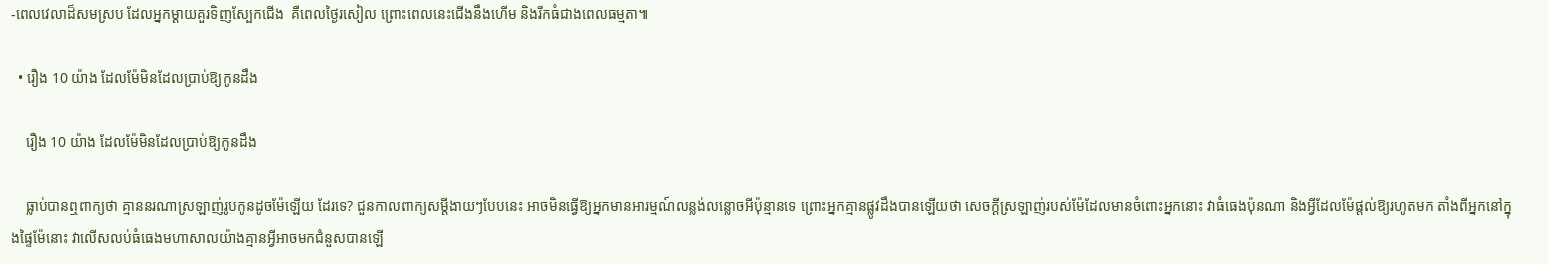-ពេលវេលាដ៏សមស្រប ដែលអ្នកម្តាយគួរទិញស្បែកជើង  គឺពេលថ្ងៃរសៀល ព្រោះពេលនេះជើងនឹងហើម និងរីកធំជាងពេលធម្មតា៕

  • រឿង 10 យ៉ាង ដែលម៉ែមិនដែលប្រាប់ឱ្យកូនដឹង

    រឿង 10 យ៉ាង ដែលម៉ែមិនដែលប្រាប់ឱ្យកូនដឹង

    ធ្លាប់បានឮពាក្យថា គ្មាននរណាស្រឡាញ់រូបកូនដូចម៉ែឡើយ ដែរទេ? ជួនកាលពាក្យសម្តីងាយៗបែបនេះ អាចមិនធ្វើឱ្យអ្នកមានអារម្មណ៍លន្លង់លន្លោចអីប៉ុន្មានទេ ព្រោះអ្នកគ្មានផ្លូវដឹងបានឡើយថា សេចក្តីស្រឡាញ់របស់ម៉ែដែលមានចំពោះអ្នកនោះ វាធំធេងប៉ុនណា និងអ្វីដែលម៉ែផ្តល់ឱ្យរហូតមក តាំងពីអ្នកនៅក្នុងផ្ទៃម៉ែនោះ វាលើសលប់ធំធេងមហាសាលយ៉ាងគ្មានអ្វីអាចមកជំនួសបានឡើ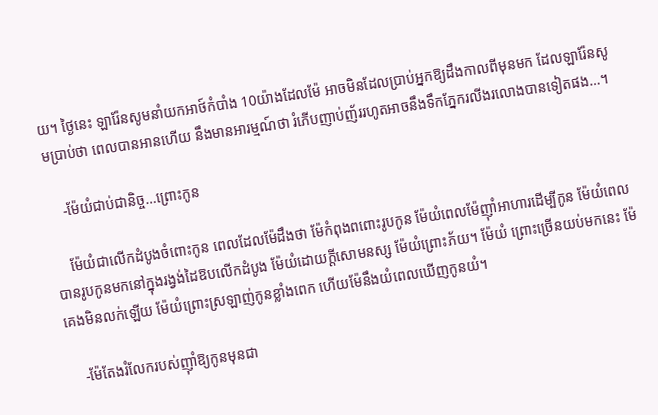យ។ ថ្ងៃនេះ ឡារ៉ែនសូមនាំយកអាថ៍កំបាំង 10យ៉ាងដែលម៉ែ អាចមិនដែលប្រាប់អ្នកឱ្យដឹងកាលពីមុនមក ដែលឡារ៉ែនសូមប្រាប់ថា ពេលបានអានហើយ នឹងមានអារម្មណ៍ថា រំភើបញាប់ញ័ររហូតអាចនឹងទឹកភ្នែករលីងរលោងបានទៀតផង…។

    -ម៉ែយំជាប់ជានិច្ច…ព្រោះកូន

    ម៉ែយំជាលើកដំបូងចំពោះកូន ពេលដែលម៉ែដឹងថា ម៉ែកំពុងពពោះរូបកូន ម៉ែយំពេលម៉ែញ៉ាំអាហារដើម្បីកូន ម៉ែយំពេលបានរូបកូនមកនៅក្នុងរង្វង់ដៃឱបលើកដំបូង ម៉ែយំដោយក្តីសោមនស្ស ម៉ែយំព្រោះភ័យ។ ម៉ែយំ ព្រោះច្រើនយប់មកនេះ ម៉ែគេងមិនលក់ឡើយ ម៉ែយំព្រោះស្រឡាញ់កូនខ្លាំងពេក ហើយម៉ែនឹងយំពេលឃើញកូនយំ។

    -ម៉ែតែងរំលែករបស់ញ៉ាំឱ្យកូនមុនជា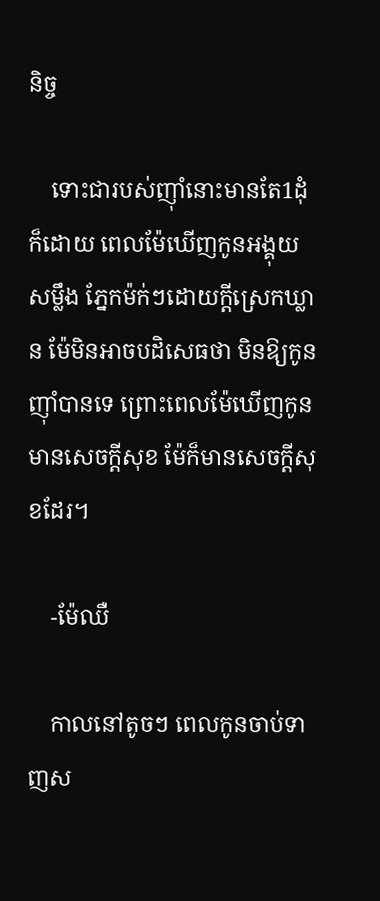និច្ច

    ទោះជារបស់ញ៉ាំនោះមានតែ1ដុំក៏ដោយ ពេលម៉ែឃើញកូនអង្គុយសម្លឹង ភ្នែកម៉ក់ៗដោយក្តីស្រេកឃ្លាន ម៉ែមិនអាចបដិសេធថា មិនឱ្យកូនញ៉ាំបានទេ ព្រោះពេលម៉ែឃើញកូនមានសេចក្តីសុខ ម៉ែក៏មានសេចក្តីសុខដែរ។

    -ម៉ែឈឺ

    កាលនៅតូចៗ ពេលកូនចាប់ទាញស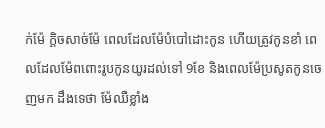ក់ម៉ែ ក្តិចសាច់ម៉ែ ពេលដែលម៉ែបំបៅដោះកូន ហើយត្រូវកូនខាំ ពេលដែលម៉ែពពោះរូបកូនយូរដល់ទៅ 9ខែ និងពេលម៉ែប្រសូតកូនចេញមក ដឹងទេថា ម៉ែឈឺខ្លាំង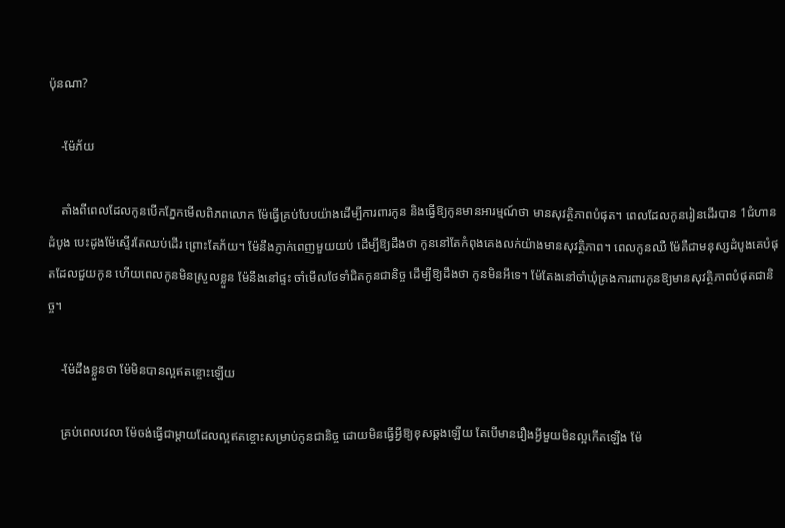ប៉ុនណា?

    -ម៉ែភ័យ

    តាំងពីពេលដែលកូនបើកភ្នែកមើលពិភពលោក ម៉ែធ្វើគ្រប់បែបយ៉ាងដើម្បីការពារកូន និងធ្វើឱ្យកូនមានអារម្មណ៍ថា មានសុវត្ថិភាពបំផុត។ ពេលដែលកូនរៀនដើរបាន 1ជំហានដំបូង បេះដូងម៉ែស្ទើរតែឈប់ដើរ ព្រោះតែភ័យ។ ម៉ែនឹងភ្ញាក់ពេញមួយយប់ ដើម្បីឱ្យដឹងថា កូននៅតែកំពុងគេងលក់យ៉ាងមានសុវត្ថិភាព។ ពេលកូនឈឺ ម៉ែគឺជាមនុស្សដំបូងគេបំផុតដែលជួយកូន ហើយពេលកូនមិនស្រួលខ្លួន ម៉ែនឹងនៅផ្ទះ ចាំមើលថែទាំជិតកូនជានិច្ច ដើម្បីឱ្យដឹងថា កូនមិនអីទេ។ ម៉ែតែងនៅចាំឃុំគ្រងការពារកូនឱ្យមានសុវត្ថិភាពបំផុតជានិច្ច។

    -ម៉ែដឹងខ្លួនថា ម៉ែមិនបានល្អឥតខ្ចោះឡើយ

    គ្រប់ពេលវេលា ម៉ែចង់ធ្វើជាម្តាយដែលល្អឥតខ្ចោះសម្រាប់កូនជានិច្ច ដោយមិនធ្វើអ្វីឱ្យខុសឆ្គងឡើយ តែបើមានរឿងអ្វីមួយមិនល្អកើតឡើង ម៉ែ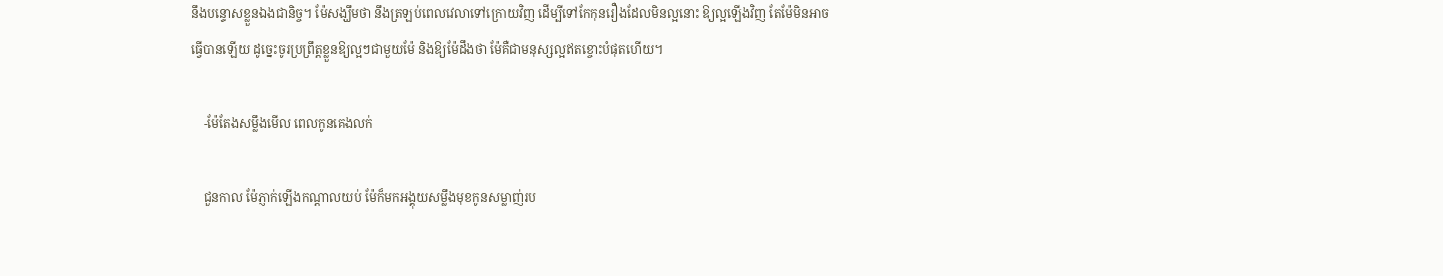នឹងបន្ទោសខ្លួនឯងជានិច្ច។ ម៉ែសង្ឃឹមថា នឹងត្រឡប់ពេលវេលាទៅក្រោយវិញ ដើម្បីទៅកែកុនរឿងដែលមិនល្អនោះ ឱ្យល្អឡើងវិញ តែម៉ែមិនអាចធ្វើបានឡើយ ដូច្នេះចូរប្រព្រឹត្តខ្លួនឱ្យល្អៗជាមួយម៉ែ និងឱ្យម៉ែដឹងថា ម៉ែគឺជាមនុស្សល្អឥតខ្ចោះបំផុតហើយ។

    -ម៉ែតែងសម្លឹងមើល ពេលកូនគេងលក់

    ជួនកាល ម៉ែភ្ញាក់ឡើងកណ្តាលយប់ ម៉ែក៏មកអង្គុយសម្លឹងមុខកូនសម្លាញ់រប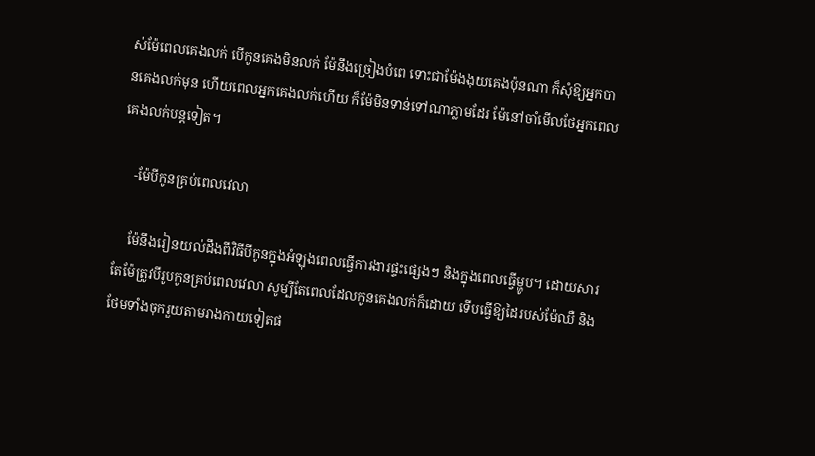ស់ម៉ែពេលគេងលក់ បើកូនគេងមិនលក់ ម៉ែនឹងច្រៀងបំពេ ទោះជាម៉ែងងុយគេងប៉ុនណា ក៏សុំឱ្យអ្នកបានគេងលក់មុន ហើយពេលអ្នកគេងលក់ហើយ ក៏ម៉ែមិនទាន់ទៅណាភ្លាមដែរ ម៉ែនៅចាំមើលថែអ្នកពេលគេងលក់បន្តទៀត។

    -ម៉ែបីកូនគ្រប់ពេលវេលា

    ម៉ែនឹងរៀនយល់ដឹងពីវិធីបីកូនក្នុងអំឡុងពេលធ្វើការងារផ្ទះផ្សេងៗ និងក្នុងពេលធ្វើម្ហូប។ ដោយសារតែម៉ែត្រូវបីរូបកូនគ្រប់ពេលវេលា សូម្បីតែពេលដែលកូនគេងលក់ក៏ដោយ ទើបធ្វើឱ្យដៃរបស់ម៉ែឈឺ និងថែមទាំងចុករួយតាមរាងកាយទៀតផ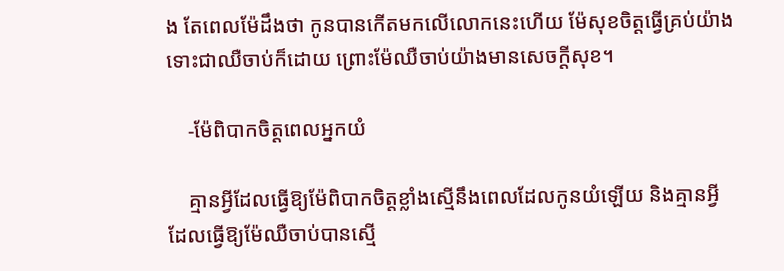ង តែពេលម៉ែដឹងថា កូនបានកើតមកលើលោកនេះហើយ ម៉ែសុខចិត្តធ្វើគ្រប់យ៉ាង ទោះជាឈឺចាប់ក៏ដោយ ព្រោះម៉ែឈឺចាប់យ៉ាងមានសេចក្តីសុខ។

    -ម៉ែពិបាកចិត្តពេលអ្នកយំ

    គ្មានអ្វីដែលធ្វើឱ្យម៉ែពិបាកចិត្តខ្លាំងស្មើនឹងពេលដែលកូនយំឡើយ និងគ្មានអ្វីដែលធ្វើឱ្យម៉ែឈឺចាប់បានស្មើ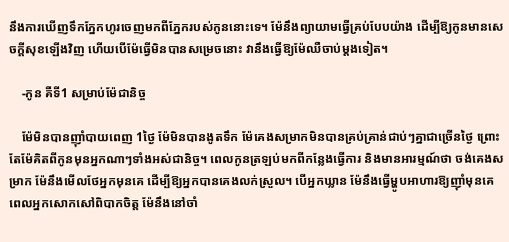នឹងការឃើញទឹកភ្នែកហូរចេញមកពីភ្នែករបស់កូននោះទេ។ ម៉ែនឹងព្យាយាមធ្វើគ្រប់បែបយ៉ាង ដើម្បីឱ្យកូនមានសេចក្តីសុខឡើងវិញ ហើយបើម៉ែធ្វើមិនបានសម្រេចនោះ វានឹងធ្វើឱ្យម៉ែឈឺចាប់ម្តងទៀត។

    -កូន គឺទី1 សម្រាប់ម៉ែជានិច្ច

    ម៉ែមិនបានញ៉ាំបាយពេញ 1ថ្ងៃ ម៉ែមិនបានងូតទឹក ម៉ែគេងសម្រាកមិនបានគ្រប់គ្រាន់ជាប់ៗគ្នាជាច្រើនថ្ងៃ ព្រោះតែម៉ែគិតពីកូនមុនអ្នកណាៗទាំងអស់ជានិច្ច។ ពេលកូនត្រឡប់មកពីកន្លែងធ្វើការ និងមានអារម្មណ៍ថា ចង់គេងសម្រាក ម៉ែនឹងមើលថែអ្នកមុនគេ ដើម្បីឱ្យអ្នកបានគេងលក់ស្រួល។ បើអ្នកឃ្លាន ម៉ែនឹងធ្វើម្ហូបអាហារឱ្យញ៉ាំមុនគេ ពេលអ្នកសោកសៅពិបាកចិត្ត ម៉ែនឹងនៅចាំ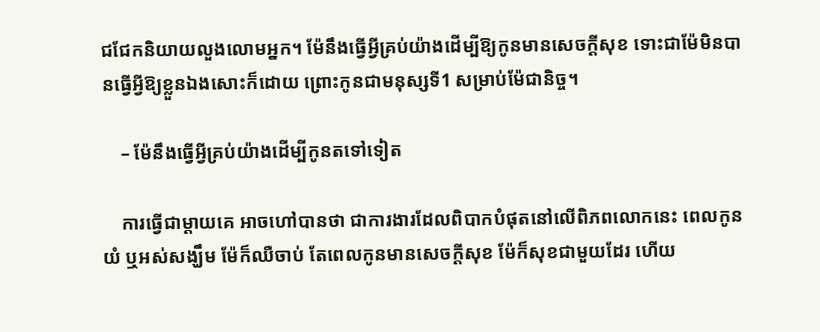ជជែកនិយាយលួងលោមអ្នក។ ម៉ែនឹងធ្វើអ្វីគ្រប់យ៉ាងដើម្បីឱ្យកូនមានសេចក្តីសុខ ទោះជាម៉ែមិនបានធ្វើអ្វីឱ្យខ្លួនឯងសោះក៏ដោយ ព្រោះកូនជាមនុស្សទី1 សម្រាប់ម៉ែជានិច្ច។

    – ម៉ែនឹងធ្វើអ្វីគ្រប់យ៉ាងដើម្បីកូនតទៅទៀត

    ការធ្វើជាម្តាយគេ អាចហៅបានថា ជាការងារដែលពិបាកបំផុតនៅលើពិភពលោកនេះ ពេលកូនយំ ឬអស់សង្ឃឹម ម៉ែក៏ឈឺចាប់ តែពេលកូនមានសេចក្តីសុខ ម៉ែក៏សុខជាមួយដែរ ហើយ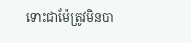ទោះជាម៉ែត្រូវមិនបា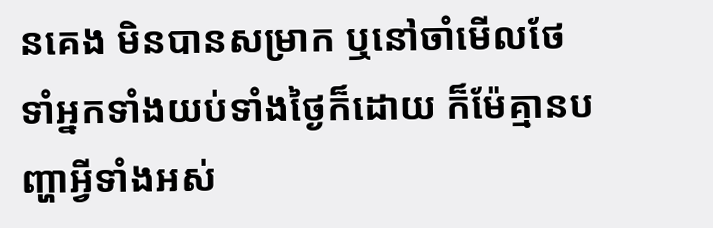នគេង មិនបានសម្រាក ឬនៅចាំមើលថែទាំអ្នកទាំងយប់ទាំងថ្ងៃក៏ដោយ ក៏ម៉ែគ្មានបញ្ហាអ្វីទាំងអស់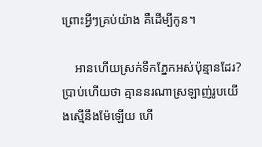ព្រោះអ្វីៗគ្រប់យ៉ាង គឺដើម្បីកូន។

    អានហើយស្រក់ទឹកភ្នែកអស់ប៉ុន្មានដែរ? ប្រាប់ហើយថា គ្មាននរណាស្រឡាញ់រូបយើងស្មើនឹងម៉ែឡើយ ហើ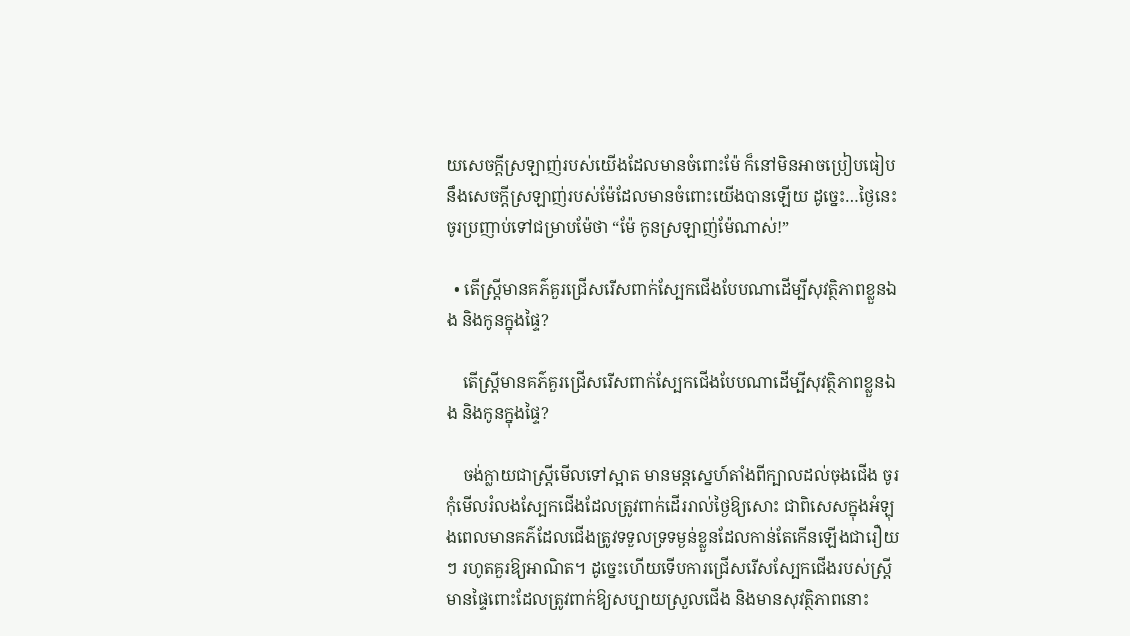យសេចក្តីស្រឡាញ់របស់យើងដែលមានចំពោះម៉ែ ក៏នៅមិនអាចប្រៀបធៀបនឹងសេចក្តីស្រឡាញ់របស់ម៉ែដែលមានចំពោះយើងបានឡើយ ដូច្នេះ…ថ្ងៃនេះចូរប្រញាប់ទៅជម្រាបម៉ែថា “ម៉ែ កូនស្រឡាញ់ម៉ែណាស់!”

  • តើស្ត្រីមានគភ៌គួរជ្រើសរើសពាក់ស្បែកជើងបែបណាដើម្បីសុវត្ថិភាពខ្លួនឯង និងកូនក្នុងផ្ទៃ?

    តើស្ត្រីមានគភ៌គួរជ្រើសរើសពាក់ស្បែកជើងបែបណាដើម្បីសុវត្ថិភាពខ្លួនឯង និងកូនក្នុងផ្ទៃ?

    ចង់ក្លាយជាស្ត្រីមើលទៅស្អាត មានមន្តស្នេហ៍តាំងពីក្បាលដល់ចុងជើង ចូរកុំមើលរំលងស្បែកជើងដែលត្រូវពាក់ដើររាល់ថ្ងៃឱ្យសោះ ជាពិសេសក្នុងអំឡុងពេលមានគភ៌ដែលជើងត្រូវទទួលទ្រទម្ងន់ខ្លួនដែលកាន់តែកើនឡើងជារឿយៗ រហូតគួរឱ្យអាណិត។ ដូច្នេះហើយទើបការជ្រើសរើសស្បែកជើងរបស់ស្ត្រីមានផ្ទៃពោះដែលត្រូវពាក់ឱ្យសប្បាយស្រួលជើង និងមានសុវត្ថិភាពនោះ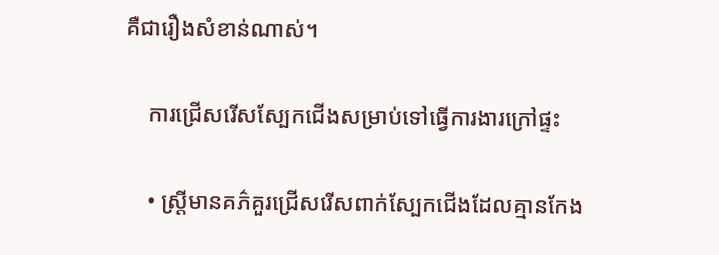គឺជារឿងសំខាន់ណាស់។

    ការជ្រើសរើសស្បែកជើងសម្រាប់ទៅធ្វើការងារក្រៅផ្ទះ

    • ស្រ្តីមានគភ៌គួរជ្រើសរើសពាក់ស្បែកជើងដែលគ្មានកែង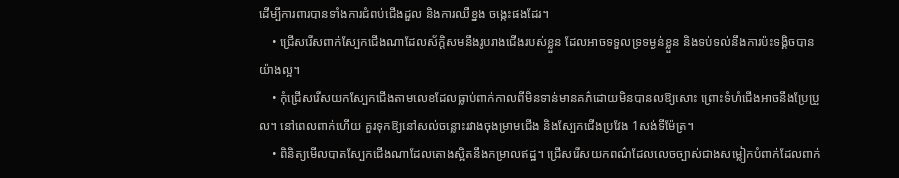ដើម្បីការពារបានទាំងការជំពប់ជើងដួល និងការឈឺខ្នង ចង្កេះផងដែរ។
    • ជ្រើសរើសពាក់ស្បែកជើងណាដែលស័ក្តិសមនឹងរូបរាងជើងរបស់ខ្លួន ដែលអាចទទួលទ្រទម្ងន់ខ្លួន និងទប់ទល់នឹងការប៉ះទង្គិចបានយ៉ាងល្អ។
    • កុំជ្រើសរើសយកស្បែកជើងតាមលេខដែលធ្លាប់ពាក់កាលពីមិនទាន់មានគភ៌ដោយមិនបានលឱ្យសោះ ព្រោះទំហំជើងអាចនឹងប្រែប្រួល។ នៅពេលពាក់ហើយ គួរទុកឱ្យនៅសល់ចន្លោះរវាងចុងម្រាមជើង និងស្បែកជើងប្រវែង 1សង់ទីម៉ែត្រ។
    • ពិនិត្យមើលបាតស្បែកជើងណាដែលតោងស្អិតនឹងកម្រាលឥដ្ឋ។ ជ្រើសរើសយកពណ៌ដែលលេចច្បាស់ជាងសម្លៀកបំពាក់ដែលពាក់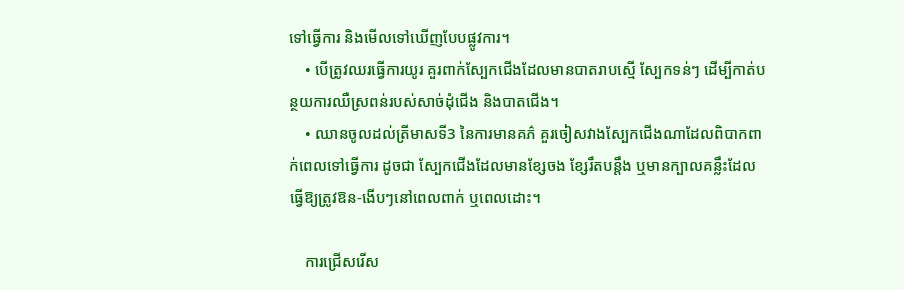ទៅធ្វើការ និងមើលទៅឃើញបែបផ្លូវការ។
    • បើត្រូវឈរធ្វើការយូរ គួរពាក់ស្បែកជើងដែលមានបាតរាបស្មើ ស្បែកទន់ៗ ដើម្បីកាត់បន្ថយការឈឺស្រពន់របស់សាច់ដុំជើង និងបាតជើង។
    • ឈានចូលដល់ត្រីមាសទី3 នៃការមានគភ៌ គួរចៀសវាងស្បែកជើងណាដែលពិបាកពាក់ពេលទៅធ្វើការ ដូចជា ស្បែកជើងដែលមានខ្សែចង ខ្សែរឹតបន្តឹង ឬមានក្បាលគន្លឹះដែលធ្វើឱ្យត្រូវឱន-ងើបៗនៅពេលពាក់ ឬពេលដោះ។

    ការជ្រើសរើស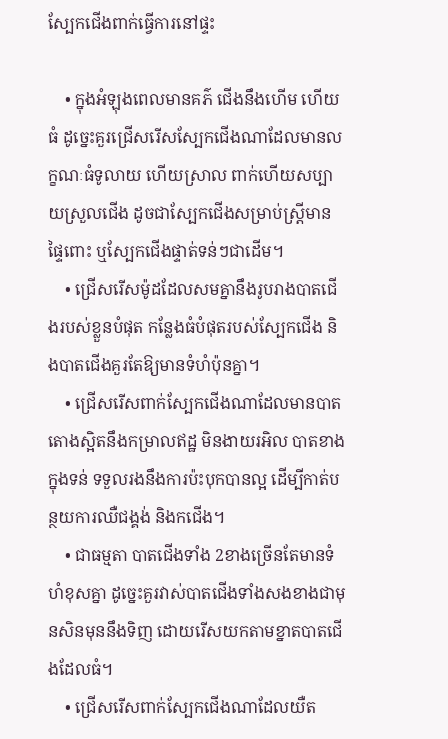ស្បែកជើងពាក់ធ្វើការនៅផ្ទះ

    • ក្នុងអំឡុងពេលមានគភ៌ ជើងនឹងហើម ហើយធំ ដូច្នេះគួរជ្រើសរើសស្បែកជើងណាដែលមានលក្ខណៈធំទូលាយ ហើយស្រាល ពាក់ហើយសប្បាយស្រួលជើង ដូចជាស្បែកជើងសម្រាប់ស្ត្រីមានផ្ទៃពោះ ឬស្បែកជើងផ្ទាត់ទន់ៗជាដើម។
    • ជ្រើសរើសម៉ូដដែលសមគ្នានឹងរូបរាងបាតជើងរបស់ខ្លួនបំផុត កន្លែងធំបំផុតរបស់ស្បែកជើង និងបាតជើងគួរតែឱ្យមានទំហំប៉ុនគ្នា។
    • ជ្រើសរើសពាក់ស្បែកជើងណាដែលមានបាតតោងស្អិតនឹងកម្រាលឥដ្ឋ មិនងាយរអិល បាតខាងក្នុងទន់ ទទួលរងនឹងការប៉ះបុកបានល្អ ដើម្បីកាត់បន្ថយការឈឺជង្គង់ និងកជើង។
    • ជាធម្មតា បាតជើងទាំង 2ខាងច្រើនតែមានទំហំខុសគ្នា ដូច្នេះគួរវាស់បាតជើងទាំងសងខាងជាមុនសិនមុននឹងទិញ ដោយរើសយកតាមខ្នាតបាតជើងដែលធំ។
    • ជ្រើសរើសពាក់ស្បែកជើងណាដែលយឺត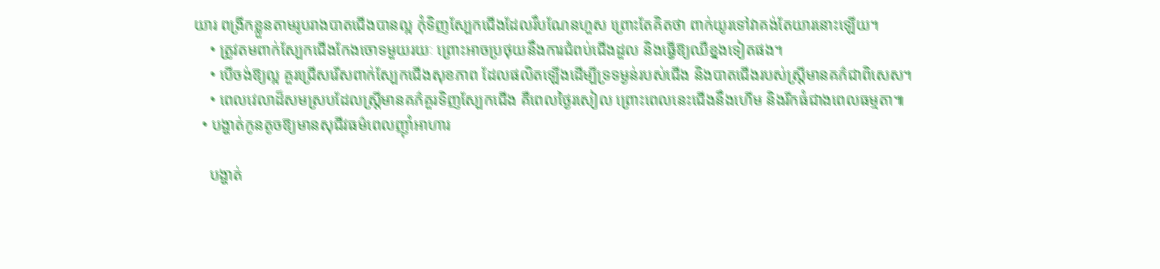យារ ពង្រីកខ្លួនតាមរូបរាងបាតជើងបានល្អ កុំទិញស្បែកជើងដែលរឹបណែនហួស ព្រោះតែគិតថា ពាក់យូរទៅវាគង់តែយារនោះឡើយ។
    • ត្រូវតមពាក់ស្បែកជើងកែងចោទមួយរយៈ ព្រោះអាចប្រថុយនឹងការជំពប់ជើងដួល និងធ្វើឱ្យឈឺខ្នងទៀតផង។
    • បើចង់ឱ្យល្អ គួរជ្រើសរើសពាក់ស្បែកជើងសុខភាព ដែលផលិតឡើងដើម្បីទ្រទម្ងន់របស់ជើង និងបាតជើងរបស់ស្ត្រីមានគភ៌ជាពិសេស។
    • ពេលវេលាដ៏សមស្របដែលស្ត្រីមានគភ៌គួរទិញស្បែកជើង គឺពេលថ្ងៃរសៀល ព្រោះពេលនេះជើងនឹងហើម និងរីកធំជាងពេលធម្មតា៕
  • បង្ហាត់កូនតូចឱ្យមានសុជីវធម៌ពេលញ៉ាំអាហារ

    បង្ហាត់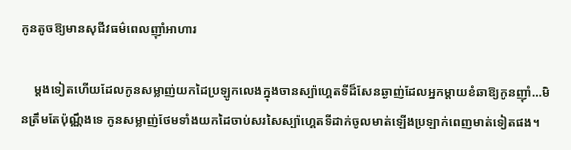កូនតូចឱ្យមានសុជីវធម៌ពេលញ៉ាំអាហារ

    ម្តងទៀតហើយដែលកូនសម្លាញ់យកដៃប្រឡូកលេងក្នុងចានស្ប៉ាហ្គេតទីដ៏សែនឆ្ងាញ់ដែលអ្នកម្តាយខំឆាឱ្យកូនញ៉ាំ…មិនត្រឹមតែប៉ុណ្ណឹងទេ កូនសម្លាញ់ថែមទាំងយកដៃចាប់សរសៃស្ប៉ាហ្គេតទីដាក់ចូលមាត់ឡើងប្រឡាក់ពេញមាត់ទៀតផង។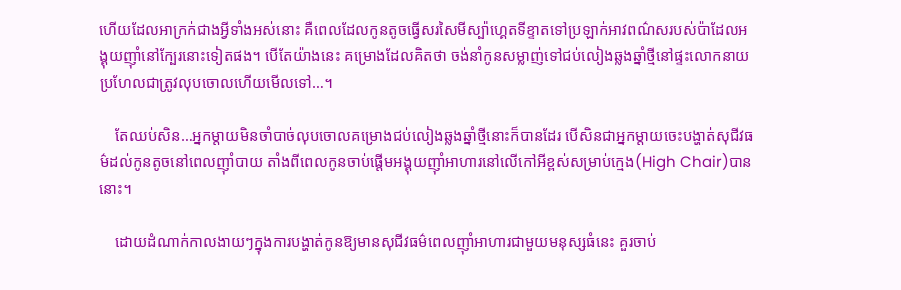ហើយដែលអាក្រក់ជាងអ្វីទាំងអស់នោះ គឺពេលដែលកូនតូចធ្វើសរសៃមីស្ប៉ាហ្គេតទីខ្ទាតទៅប្រឡាក់អាវពណ៌សរបស់ប៉ាដែលអង្គុយញ៉ាំនៅក្បែរនោះទៀតផង។ បើតែយ៉ាងនេះ គម្រោងដែលគិតថា ចង់នាំកូនសម្លាញ់ទៅជប់លៀងឆ្លងឆ្នាំថ្មីនៅផ្ទះលោកនាយ ប្រហែលជាត្រូវលុបចោលហើយមើលទៅ…។

    តែឈប់សិន…អ្នកម្តាយមិនចាំបាច់លុបចោលគម្រោងជប់លៀងឆ្លងឆ្នាំថ្មីនោះក៏បានដែរ បើសិនជាអ្នកម្តាយចេះបង្ហាត់សុជីវធម៌ដល់កូនតូចនៅពេលញ៉ាំបាយ តាំងពីពេលកូនចាប់ផ្តើមអង្គុយញ៉ាំអាហារនៅលើកៅអីខ្ពស់សម្រាប់ក្មេង(High Chair)បាននោះ។

    ដោយដំណាក់កាលងាយៗក្នុងការបង្ហាត់កូនឱ្យមានសុជីវធម៌ពេលញ៉ាំអាហារជាមួយមនុស្សធំនេះ គួរចាប់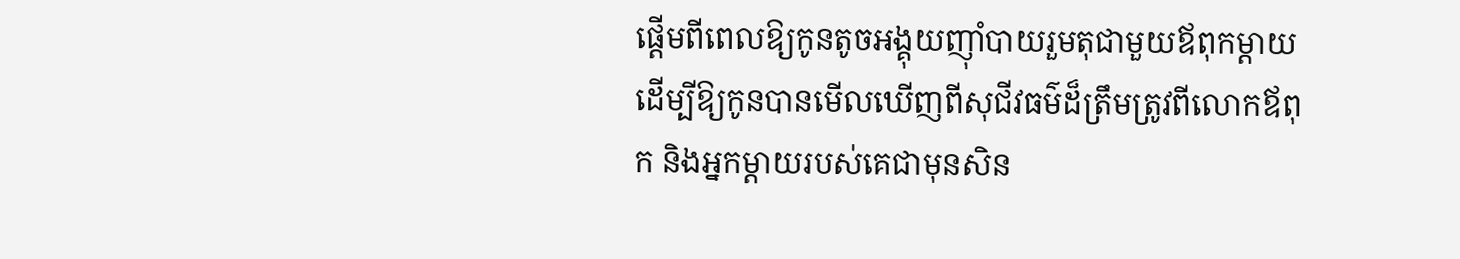ផ្តើមពីពេលឱ្យកូនតូចអង្គុយញ៉ាំបាយរួមតុជាមួយឪពុកម្ដាយ ដើម្បីឱ្យកូនបានមើលឃើញពីសុជីវធម៌ដ៏ត្រឹមត្រូវពីលោកឪពុក និងអ្នកម្តាយរបស់គេជាមុនសិន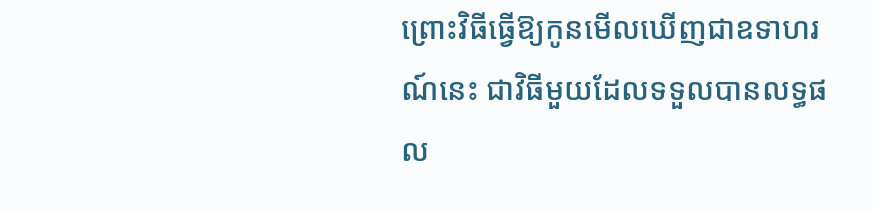ព្រោះវិធីធ្វើឱ្យកូនមើលឃើញជាឧទាហរណ៍នេះ ជាវិធីមួយដែលទទួលបានលទ្ធផល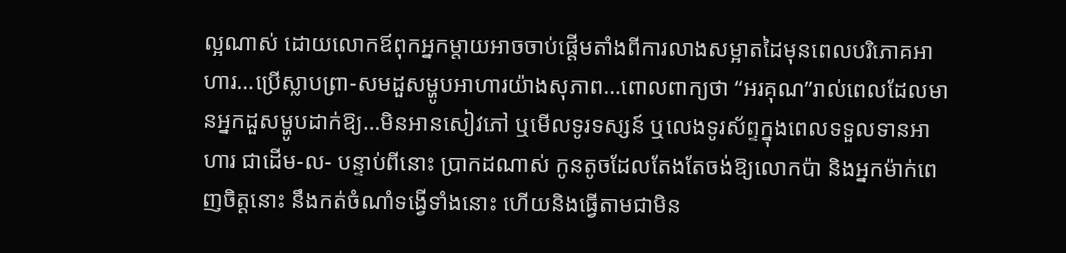ល្អណាស់ ដោយលោកឪពុកអ្នកម្តាយអាចចាប់ផ្តើមតាំងពីការលាងសម្អាតដៃមុនពេលបរិភោគអាហារ…ប្រើស្លាបព្រា-សមដួសម្ហូបអាហារយ៉ាងសុភាព…ពោលពាក្យថា “អរគុណ”រាល់ពេលដែលមានអ្នកដួសម្ហូបដាក់ឱ្យ…មិនអានសៀវភៅ ឬមើលទូរទស្សន៍ ឬលេងទូរស័ព្ទក្នុងពេលទទួលទានអាហារ ជាដើម-ល- បន្ទាប់ពីនោះ ប្រាកដណាស់ កូនតូចដែលតែងតែចង់ឱ្យលោកប៉ា និងអ្នកម៉ាក់ពេញចិត្តនោះ នឹងកត់ចំណាំទង្វើទាំងនោះ ហើយនិងធ្វើតាមជាមិន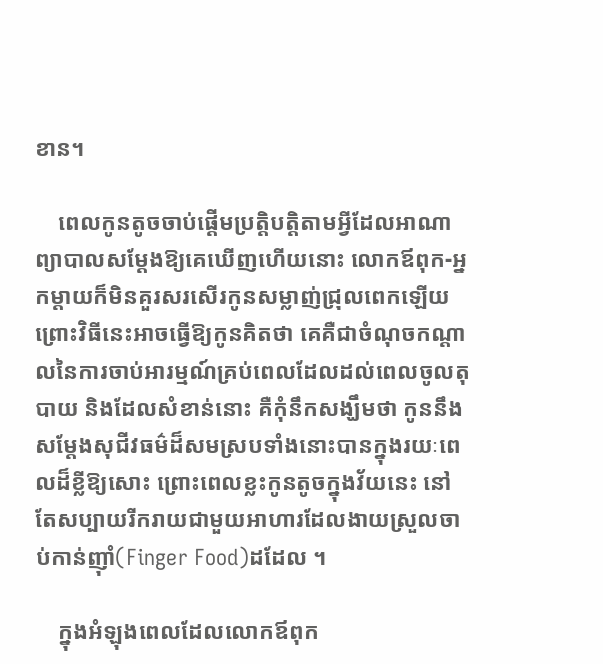ខាន។

    ពេលកូនតូចចាប់ផ្តើមប្រត្តិបត្តិតាមអ្វីដែលអាណាព្យាបាលសម្តែងឱ្យគេឃើញហើយនោះ លោកឪពុក-អ្នកម្តាយក៏មិនគួរសរសើរកូនសម្លាញ់ជ្រុលពេកឡើយ ព្រោះវិធីនេះអាចធ្វើឱ្យកូនគិតថា គេគឺជាចំណុចកណ្តាលនៃការចាប់អារម្មណ៍គ្រប់ពេលដែលដល់ពេលចូលតុបាយ និងដែលសំខាន់នោះ គឺកុំនឹកសង្ឃឹមថា កូននឹងសម្តែងសុជីវធម៌ដ៏សមស្របទាំងនោះបានក្នុងរយៈពេលដ៏ខ្លីឱ្យសោះ ព្រោះពេលខ្លះកូនតូចក្នុងវ័យនេះ នៅតែសប្បាយរីករាយជាមួយអាហារដែលងាយស្រួលចាប់កាន់ញ៉ាំ(Finger Food)ដដែល ។

    ក្នុងអំឡុងពេលដែលលោកឪពុក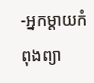-អ្នកម្តាយកំពុងព្យា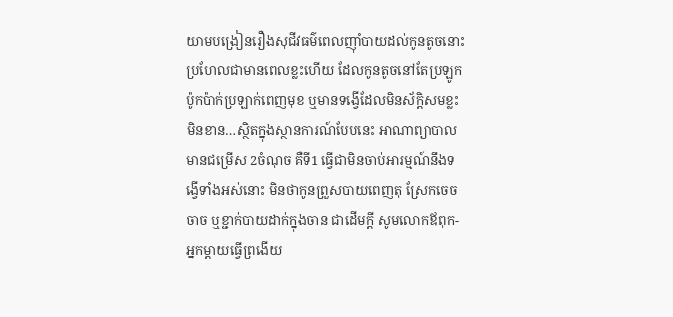យាមបង្រៀនរឿងសុជីវធម៌ពេលញ៉ាំបាយដល់កូនតូចនោះ ប្រហែលជាមានពេលខ្លះហើយ ដែលកូនតូចនៅតែប្រឡូកប៉ូកប៉ាក់ប្រឡាក់ពេញមុខ ឬមានទង្វើដែលមិនស័ក្តិសមខ្លះមិនខាន…ស្ថិតក្នុងស្ថានការណ៍បែបនេះ អាណាព្យាបាលមានជម្រើស 2ចំណុច គឺទី1 ធ្វើជាមិនចាប់អារម្មណ៍នឹងទង្វើទាំងអស់នោះ មិនថាកូនព្រួសបាយពេញតុ ស្រែកចេចចាច ឬខ្ជាក់បាយដាក់ក្នុងចាន ជាដើមក្ដី សូមលោកឪពុក-អ្នកម្តាយធ្វើព្រងើយ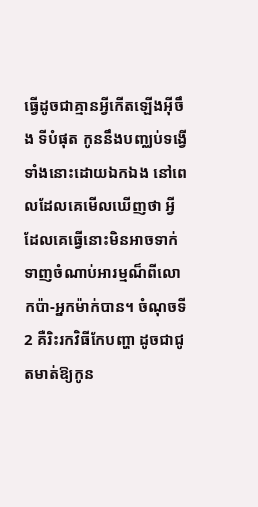ធ្វើដូចជាគ្មានអ្វីកើតឡើងអ៊ីចឹង ទីបំផុត កូននឹងបញ្ឈប់ទង្វើទាំងនោះដោយឯកឯង នៅពេលដែលគេមើលឃើញថា អ្វីដែលគេធ្វើនោះមិនអាចទាក់ទាញចំណាប់អារម្មណ៏ពីលោកប៉ា-អ្នកម៉ាក់បាន។ ចំណុចទី2 គឺរិះរកវិធីកែបញ្ហា ដូចជាជូតមាត់ឱ្យកូន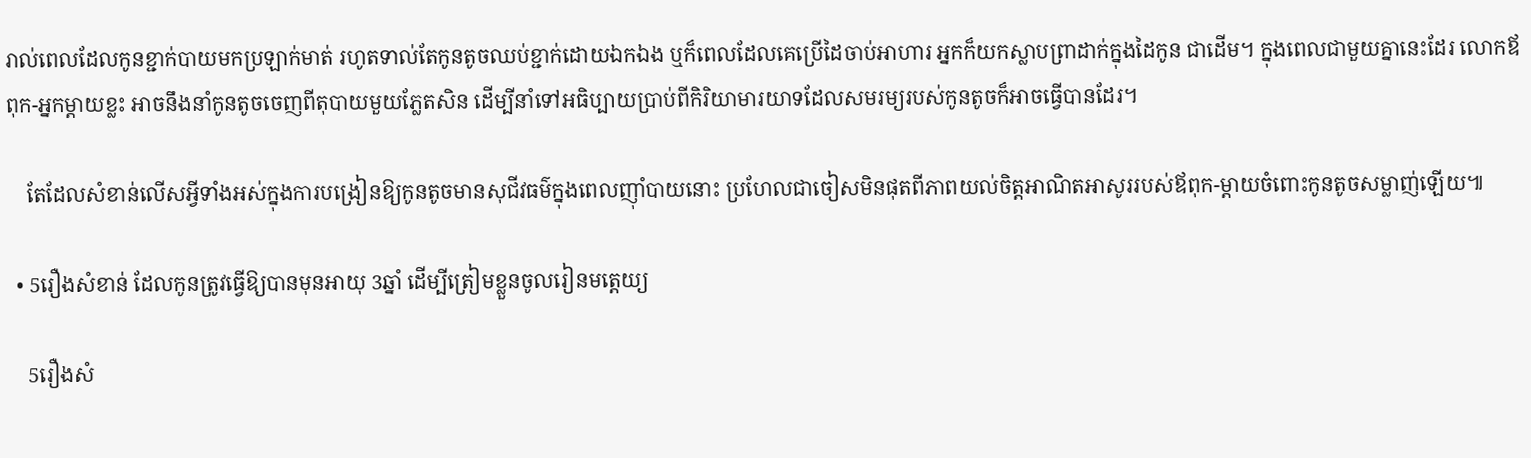រាល់ពេលដែលកូនខ្ជាក់បាយមកប្រឡាក់មាត់ រហូតទាល់តែកូនតូចឈប់ខ្ជាក់ដោយឯកឯង ឬក៏ពេលដែលគេប្រើដៃចាប់អាហារ អ្នកក៏យកស្លាបព្រាដាក់ក្នុងដៃកូន ជាដើម។ ក្នុងពេលជាមួយគ្នានេះដែរ លោកឪពុក-អ្នកម្តាយខ្លះ អាចនឹងនាំកូនតូចចេញពីតុបាយមួយភ្លែតសិន ដើម្បីនាំទៅអធិប្បាយប្រាប់ពីកិរិយាមារយាទដែលសមរម្យរបស់កូនតូចក៏អាចធ្វើបានដែរ។

    តែដែលសំខាន់លើសអ្វីទាំងអស់ក្នុងការបង្រៀនឱ្យកូនតូចមានសុជីវធម៌ក្នុងពេលញ៉ាំបាយនោះ ប្រហែលជាចៀសមិនផុតពីភាពយល់ចិត្តអាណិតអាសូររបស់ឪពុក-ម្តាយចំពោះកូនតូចសម្លាញ់ឡើយ៕

  • 5រឿងសំខាន់ ដែលកូនត្រូវធ្វើឱ្យបានមុនអាយុ 3ឆ្នាំ ដើម្បីត្រៀមខ្លួនចូលរៀនមត្តេយ្យ

    5រឿងសំ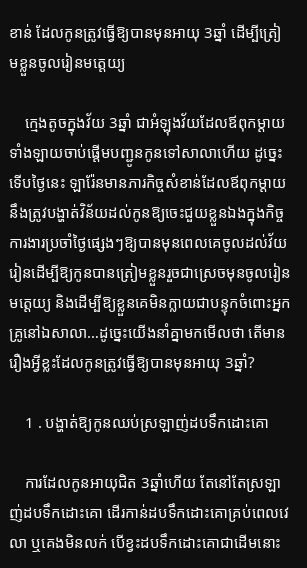ខាន់ ដែលកូនត្រូវធ្វើឱ្យបានមុនអាយុ 3ឆ្នាំ ដើម្បីត្រៀមខ្លួនចូលរៀនមត្តេយ្យ

    ក្មេងតូចក្នុងវ័យ 3ឆ្នាំ ជាអំឡុងវ័យដែលឪពុកម្ដាយទាំងឡាយចាប់ផ្ដើមបញ្ជូនកូនទៅសាលាហើយ ដូច្នេះទើបថ្ងៃនេះ ឡារ៉ែនមានភារកិច្ចសំខាន់ដែលឪពុកម្ដាយនឹងត្រូវបង្ហាត់វិន័យដល់កូនឱ្យចេះជួយខ្លួនឯងក្នុងកិច្ចការងារប្រចាំថ្ងៃផ្សេងៗឱ្យបានមុនពេលគេចូលដល់វ័យរៀនដើម្បីឱ្យកូនបានត្រៀមខ្លួនរួចជាស្រេចមុនចូលរៀនមត្តេយ្យ និងដើម្បីឱ្យខ្លួនគេមិនក្លាយជាបន្ទុកចំពោះអ្នកគ្រូនៅឯសាលា…ដូច្នេះយើងនាំគ្នាមកមើលថា តើមានរឿងអ្វីខ្លះដែលកូនត្រូវធ្វើឱ្យបានមុនអាយុ 3ឆ្នាំ?

    1 . បង្ហាត់ឱ្យកូនឈប់ស្រឡាញ់ដបទឹកដោះគោ

    ការដែលកូនអាយុជិត 3ឆ្នាំហើយ តែនៅតែស្រឡាញ់ដបទឹកដោះគោ ដើរកាន់ដបទឹកដោះគោគ្រប់ពេលវេលា ឬគេងមិនលក់ បើខ្វះដបទឹកដោះគោជាដើមនោះ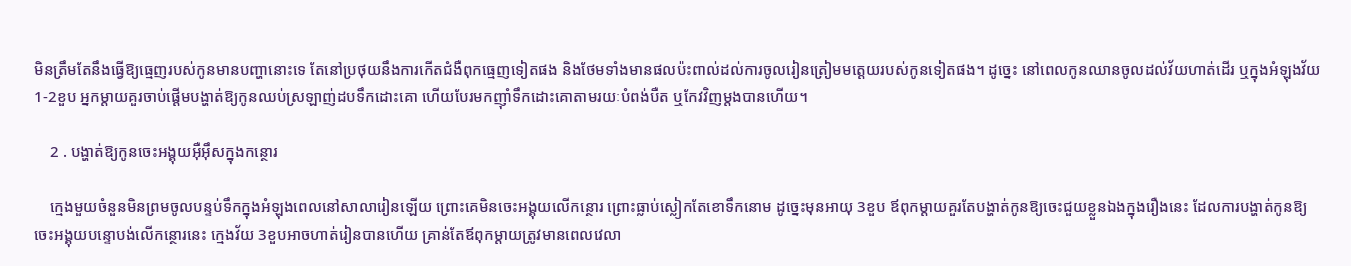មិនត្រឹមតែនឹងធ្វើឱ្យធ្មេញរបស់កូនមានបញ្ហានោះទេ តែនៅប្រថុយនឹងការកើតជំងឺពុកធ្មេញទៀតផង និងថែមទាំងមានផលប៉ះពាល់ដល់ការចូលរៀនត្រៀមមត្តេយរបស់កូនទៀតផង។ ដូច្នេះ នៅពេលកូនឈានចូលដល់វ័យហាត់ដើរ ឬក្នុងអំឡុងវ័យ 1-2ខួប អ្នកម្ដាយគួរចាប់ផ្ដើមបង្ហាត់ឱ្យកូនឈប់ស្រឡាញ់ដបទឹកដោះគោ ហើយបែរមកញ៉ាំទឹកដោះគោតាមរយៈបំពង់បឺត ឬកែវវិញម្ដងបានហើយ។

    2 . បង្ហាត់ឱ្យកូនចេះអង្គុយអ៊ឺអ៊ឹសក្នុងកន្ថោរ

    ក្មេងមួយចំនួនមិនព្រមចូលបន្ទប់ទឹកក្នុងអំឡុងពេលនៅសាលារៀនឡើយ ព្រោះគេមិនចេះអង្គុយលើកន្ថោរ ព្រោះធ្លាប់ស្លៀកតែខោទឹកនោម ដូច្នេះមុនអាយុ 3ខួប ឪពុកម្ដាយគួរតែបង្ហាត់កូនឱ្យចេះជួយខ្លួនឯងក្នុងរឿងនេះ ដែលការបង្ហាត់កូនឱ្យចេះអង្គុយបន្ទោបង់លើកន្ថោរនេះ ក្មេងវ័យ 3ខួបអាចហាត់រៀនបានហើយ គ្រាន់តែឪពុកម្ដាយត្រូវមានពេលវេលា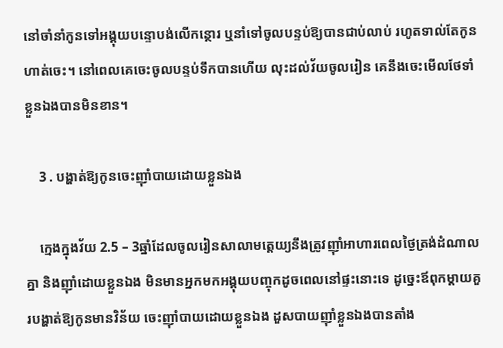នៅចាំនាំកូនទៅអង្គុយបន្ទោបង់លើកន្ថោរ ឬនាំទៅចូលបន្ទប់ឱ្យបានជាប់លាប់ រហូតទាល់តែកូនហាត់ចេះ។ នៅពេលគេចេះចូលបន្ទប់ទឹកបានហើយ លុះដល់វ័យចូលរៀន គេនឹងចេះមើលថែទាំខ្លួនឯងបានមិនខាន។

    3 . បង្ហាត់ឱ្យកូនចេះញ៉ាំបាយដោយខ្លួនឯង

    ក្មេងក្នុងវ័យ 2.5 – 3ឆ្នាំដែលចូលរៀនសាលាមត្តេយ្យនឹងត្រូវញ៉ាំអាហារពេលថ្ងៃត្រង់ដំណាលគ្នា និងញ៉ាំដោយខ្លួនឯង មិនមានអ្នកមកអង្គុយបញ្ចុកដូចពេលនៅផ្ទះនោះទេ ដូច្នេះឪពុកម្ដាយគួរបង្ហាត់ឱ្យកូនមានវិន័យ ចេះញ៉ាំបាយដោយខ្លួនឯង ដួសបាយញ៉ាំខ្លួនឯងបានតាំង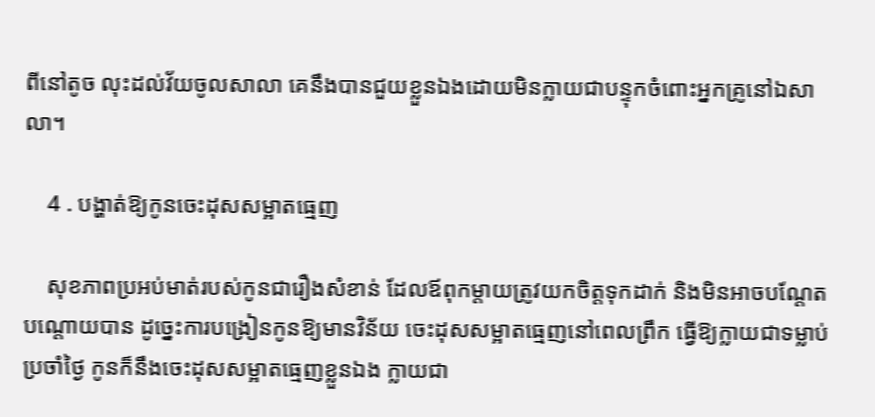ពីនៅតូច លុះដល់វ័យចូលសាលា គេនឹងបានជួយខ្លួនឯងដោយមិនក្លាយជាបន្ទុកចំពោះអ្នកគ្រូនៅឯសាលា។

    4 . បង្ហាត់ឱ្យកូនចេះដុសសម្អាតធ្មេញ

    សុខភាពប្រអប់មាត់របស់កូនជារឿងសំខាន់ ដែលឪពុកម្ដាយត្រូវយកចិត្តទុកដាក់ និងមិនអាចបណ្ដែតបណ្ដោយបាន ដូច្នេះការបង្រៀនកូនឱ្យមានវិន័យ ចេះដុសសម្អាតធ្មេញនៅពេលព្រឹក ធ្វើឱ្យក្លាយជាទម្លាប់ប្រចាំថ្ងៃ កូនក៏នឹងចេះដុសសម្អាតធ្មេញខ្លួនឯង ក្លាយជា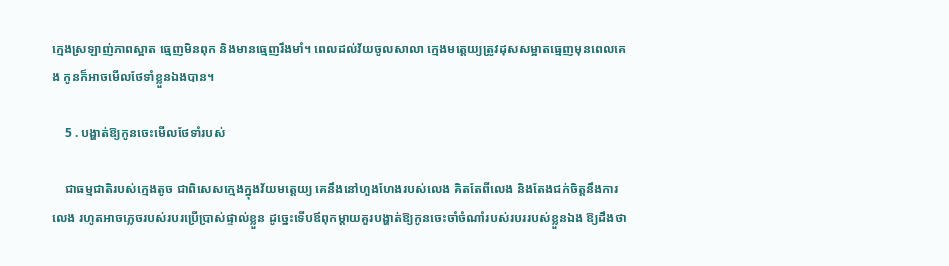ក្មេងស្រឡាញ់ភាពស្អាត ធ្មេញមិនពុក និងមានធ្មេញរឹងមាំ។ ពេលដល់វ័យចូលសាលា ក្មេងមត្តេយ្យត្រូវដុសសម្អាតធ្មេញមុនពេលគេង កូនក៏អាចមើលថែទាំខ្លួនឯងបាន។

    5 . បង្ហាត់ឱ្យកូនចេះមើលថែទាំរបស់

    ជាធម្មជាតិរបស់ក្មេងតូច ជាពិសេសក្មេងក្នុងវ័យមត្តេយ្យ គេនឹងនៅហួងហែងរបស់លេង គិតតែពីលេង និងតែងជក់ចិត្តនឹងការលេង រហូតអាចភ្លេចរបស់របរប្រើប្រាស់ផ្ទាល់ខ្លួន ដូច្នេះទើបឪពុកម្ដាយគួរបង្ហាត់ឱ្យកូនចេះចាំចំណាំរបស់របររបស់ខ្លួនឯង ឱ្យដឹងថា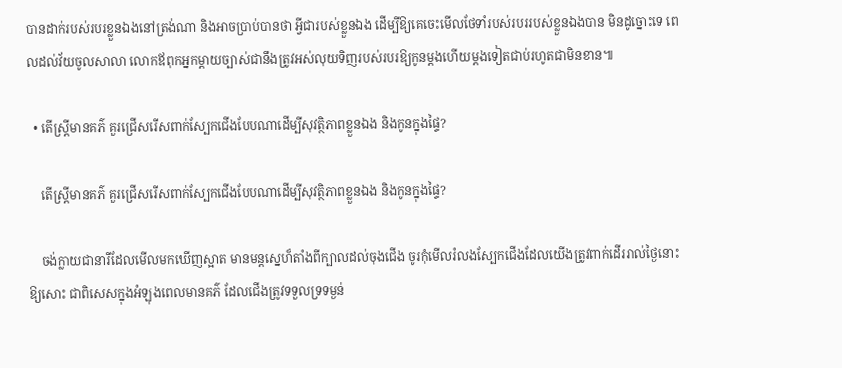បានដាក់របស់របរខ្លួនឯងនៅត្រង់ណា និងអាចប្រាប់បានថា អ្វីជារបស់ខ្លួនឯង ដើម្បីឱ្យគេចេះមើលថែទាំរបស់របររបស់ខ្លួនឯងបាន មិនដូច្នោះទេ ពេលដល់វ័យចូលសាលា លោកឪពុកអ្នកម្ដាយច្បាស់ជានឹងត្រូវអស់លុយទិញរបស់របរឱ្យកូនម្ដងហើយម្ដងទៀតជាប់រហូតជាមិនខាន៕

  • តើស្រ្តីមានគភ៌ គួរជ្រើសរើសពាក់ស្បែកជើងបែបណាដើម្បីសុវត្ថិភាពខ្លួនឯង និងកូនក្នុងផ្ទៃ?

    តើស្រ្តីមានគភ៌ គួរជ្រើសរើសពាក់ស្បែកជើងបែបណាដើម្បីសុវត្ថិភាពខ្លួនឯង និងកូនក្នុងផ្ទៃ?

    ចង់ក្លាយជានារីដែលមើលមកឃើញស្អាត មានមន្តស្នេហ៏តាំងពីក្បាលដល់ចុងជើង ចូរកុំមើលរំលងស្បែកជើងដែលយើងត្រូវពាក់ដើររាល់ថ្ងៃនោះឱ្យសោះ ជាពិសេសក្នុងអំឡុងពេលមានគភ៌ ដែលជើងត្រូវទទួលទ្រទម្ងន់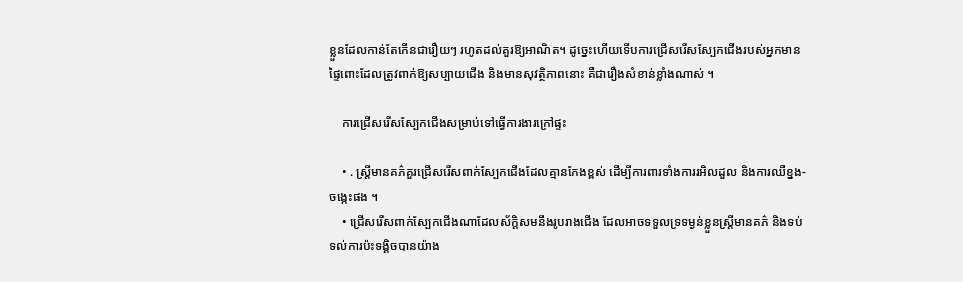ខ្លួនដែលកាន់តែកើនជារឿយៗ រហូតដល់គួរឱ្យអាណិត។ ដូច្នេះហើយទើបការជ្រើសរើសស្បែកជើងរបស់អ្នកមានផ្ទៃពោះដែលត្រូវពាក់ឱ្យសប្បាយជើង និងមានសុវត្ថិភាពនោះ គឺជារឿងសំខាន់ខ្លាំងណាស់ ។

    ការជ្រើសរើសស្បែកជើងសម្រាប់ទៅធ្វើការងារក្រៅផ្ទះ

    • . ស្រ្តីមានគភ៌គួរជ្រើសរើសពាក់ស្បែកជើងដែលគ្មានកែងខ្ពស់ ដើម្បីការពារទាំងការរអិលដួល និងការឈឺខ្នង- ចង្កេះផង ។
    • ជ្រើសរើសពាក់ស្បែកជើងណាដែលស័ក្តិសមនឹងរូបរាងជើង ដែលអាចទទួលទ្រទម្ងន់ខ្លួនស្រ្តីមានគភ៌ និងទប់ទល់ការប៉ះទង្គិចបានយ៉ាង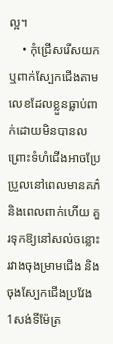ល្អ។
    • កុំជ្រើសរើសយក ឬពាក់ស្បែកជើងតាមលេខដែលខ្លួនធ្លាប់ពាក់ដោយមិនបានល ព្រោះទំហំជើងអាចប្រែប្រួលនៅពេលមានគភ៌ និងពេលពាក់ហើយ គួរទុកឱ្យនៅសល់ចន្លោះរវាងចុងម្រាមជើង និងចុងស្បែកជើងប្រវែង 1សង់ទីម៉ែត្រ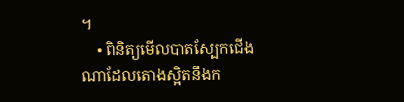។
    • ពិនិត្យមើលបាតស្បែកជើងណាដែលតោងស្អិតនឹងក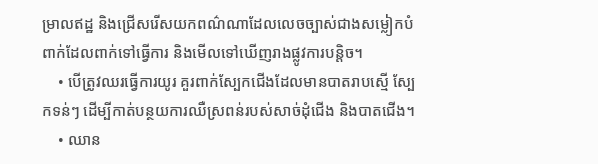ម្រាលឥដ្ឋ និងជ្រើសរើសយកពណ៌ណាដែលលេចច្បាស់ជាងសម្លៀកបំពាក់ដែលពាក់ទៅធ្វើការ និងមើលទៅឃើញរាងផ្លូវការបន្តិច។
    • បើត្រូវឈរធ្វើការយូរ គួរពាក់ស្បែកជើងដែលមានបាតរាបស្មើ ស្បែកទន់ៗ ដើម្បីកាត់បន្ថយការឈឺស្រពន់របស់សាច់ដុំជើង និងបាតជើង។
    • ឈាន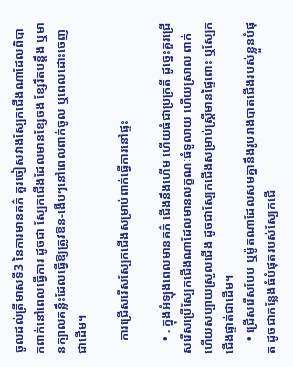ចូលដល់ត្រីមាសទី3 នៃការមានគភ៌ គួរចៀសវាងស្បែកជើងណាដែលពិបាកពាក់នៅពេលធ្វើការ ដូចជា ស្បែកជើងដែលមានខ្សែចង ខ្សែរឹតបន្តឹង ឬមានក្បាលគន្លឹះដែលធ្វើឱ្យត្រូវឱន-ងើបៗនៅពេលពាក់ចូល ឬពេលដោះចេញ ជាដើម។

    ការជ្រើសរើសស្បែកជើងសម្រាប់ពាក់ធ្វើការនៅផ្ទះ

    • . ក្នុងអំឡុងពេលមានគភ៌ ជើងនឹងហើម ហើយធំជាប្រក្រតី ដូច្នេះគួរជ្រើសរើសប្រើស្បែកជើងណាដែលមានលក្ខណៈធំទូលាយ ហើយស្រាល ពាក់ហើយសប្បាយស្រួលជើង ដូចជាស្បែកជើងសម្រាប់ស្ត្រីមានផ្ទៃពោះ ឬស្បែកជើងផ្ទាត់ជាដើម។
    • ជ្រើសរើសបែប ឬម៉ូតណាដែលសមគ្នានឹងរូបរាងបាតជើងរបស់ខ្លួនបំផុត ដូចជាកន្លែងធំបំផុតរបស់ស្បែកជើ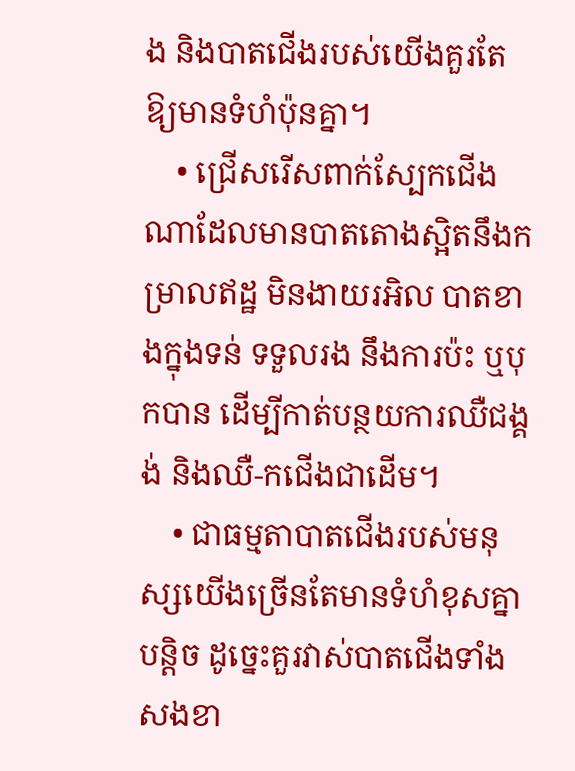ង និងបាតជើងរបស់យើងគួរតែឱ្យមានទំហំប៉ុនគ្នា។
    • ជ្រើសរើសពាក់ស្បែកជើងណាដែលមានបាតតោងស្អិតនឹងកម្រាលឥដ្ឋ មិនងាយរអិល បាតខាងក្នុងទន់ ទទួលរង នឹងការប៉ះ ឬបុកបាន ដើម្បីកាត់បន្ថយការឈឺជង្គង់ និងឈឺ-កជើងជាដើម។
    • ជាធម្មតាបាតជើងរបស់មនុស្សយើងច្រើនតែមានទំហំខុសគ្នាបន្តិច ដូច្នេះគួរវាស់បាតជើងទាំងសងខា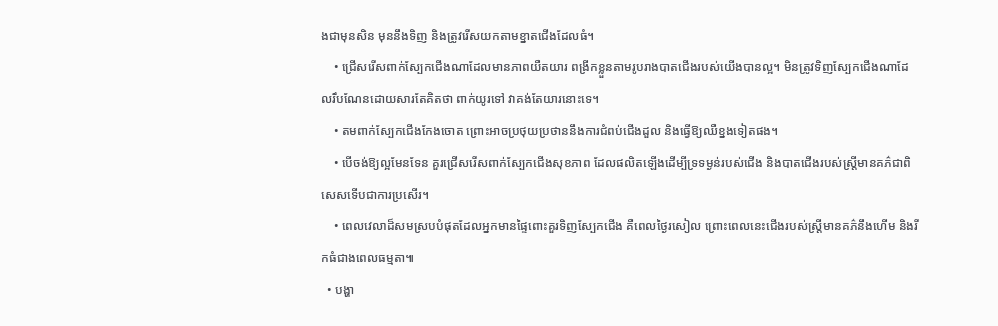ងជាមុនសិន មុននឹងទិញ និងត្រូវរើសយកតាមខ្នាតជើងដែលធំ។
    • ជ្រើសរើសពាក់ស្បែកជើងណាដែលមានភាពយឺតយារ ពង្រីកខ្លួនតាមរូបរាងបាតជើងរបស់យើងបានល្អ។ មិនត្រូវទិញស្បែកជើងណាដែលរឹបណែនដោយសារតែគិតថា ពាក់យូរទៅ វាគង់តែយារនោះទេ។
    • តមពាក់ស្បែកជើងកែងចោត ព្រោះអាចប្រថុយប្រថាននឹងការជំពប់ជើងដួល និងធ្វើឱ្យឈឺខ្នងទៀតផង។
    • បើចង់ឱ្យល្អមែនទែន គួរជ្រើសរើសពាក់ស្បែកជើងសុខភាព ដែលផលិតឡើងដើម្បីទ្រទម្ងន់របស់ជើង និងបាតជើងរបស់ស្រ្តីមានគភ៌ជាពិសេសទើបជាការប្រសើរ។
    • ពេលវេលាដ៏សមស្របបំផុតដែលអ្នកមានផ្ទៃពោះគួរទិញស្បែកជើង គឺពេលថ្ងៃរសៀល ព្រោះពេលនេះជើងរបស់ស្រ្តីមានគភ៌នឹងហើម និងរីកធំជាងពេលធម្មតា៕
  • បង្ហា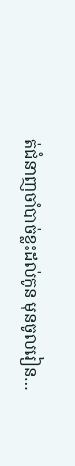ត់ជំនាញចាំបាច់ខ្លះដល់កូន មុនចូលរៀន…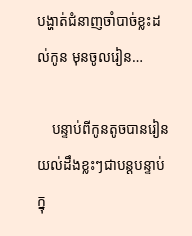បង្ហាត់ជំនាញចាំបាច់ខ្លះដល់កូន មុនចូលរៀន…

    បន្ទាប់ពីកូនតូចបានរៀនយល់ដឹងខ្លះៗជាបន្តបន្ទាប់ក្នុ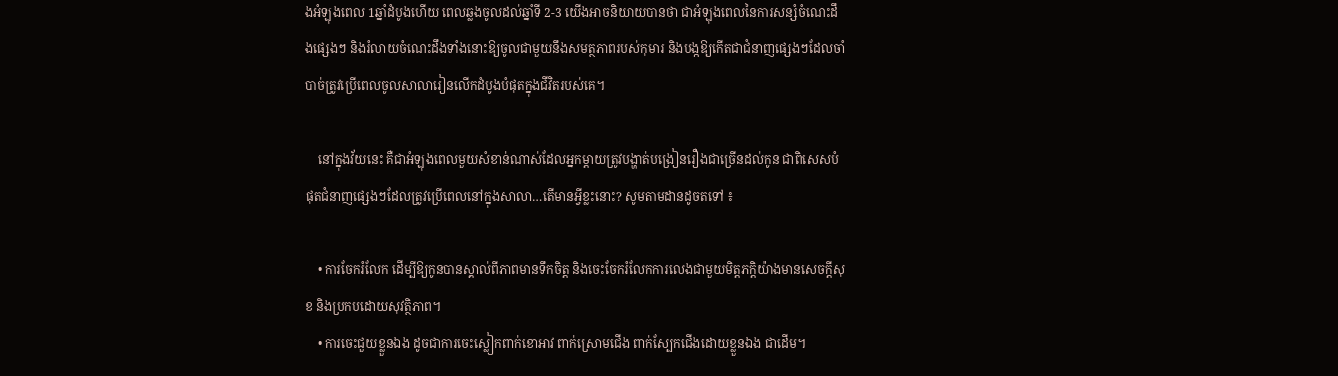ងអំឡុងពេល 1ឆ្នាំដំបូងហើយ ពេលឆ្លងចូលដល់ឆ្នាំទី 2-3 យើងអាចនិយាយបានថា ជាអំឡុងពេលនៃការសន្សំចំណេះដឹងផ្សេងៗ និងរំលាយចំណេះដឹងទាំងនោះឱ្យចូលជាមួយនឹងសមត្ថភាពរបស់កុមារ និងបង្កឱ្យកើតជាជំនាញផ្សេងៗដែលចាំបាច់ត្រូវប្រើពេលចូលសាលារៀនលើកដំបូងបំផុតក្នុងជីវិតរបស់គេ។

    នៅក្នុងវ័យនេះ គឺជាអំឡុងពេលមួយសំខាន់ណាស់ដែលអ្នកម្តាយត្រូវបង្ហាត់បង្រៀនរឿងជាច្រើនដល់កូន ជាពិសេសបំផុតជំនាញផ្សេងៗដែលត្រូវប្រើពេលនៅក្នុងសាលា…តើមានអ្វីខ្លះនោះ? សូមតាមដានដូចតទៅ ៖

    • ការចែករំលែក ដើម្បីឱ្យកូនបានស្គាល់ពីភាពមានទឹកចិត្ត និងចេះចែករំលែកការលេងជាមួយមិត្តភក្តិយ៉ាងមានសេចក្តីសុខ និងប្រកបដោយសុវត្ថិភាព។
    • ការចេះជួយខ្លួនឯង ដូចជាការចេះស្លៀកពាក់ខោអាវ ពាក់ស្រោមជើង ពាក់ស្បែកជើងដោយខ្លួនឯង ជាដើម។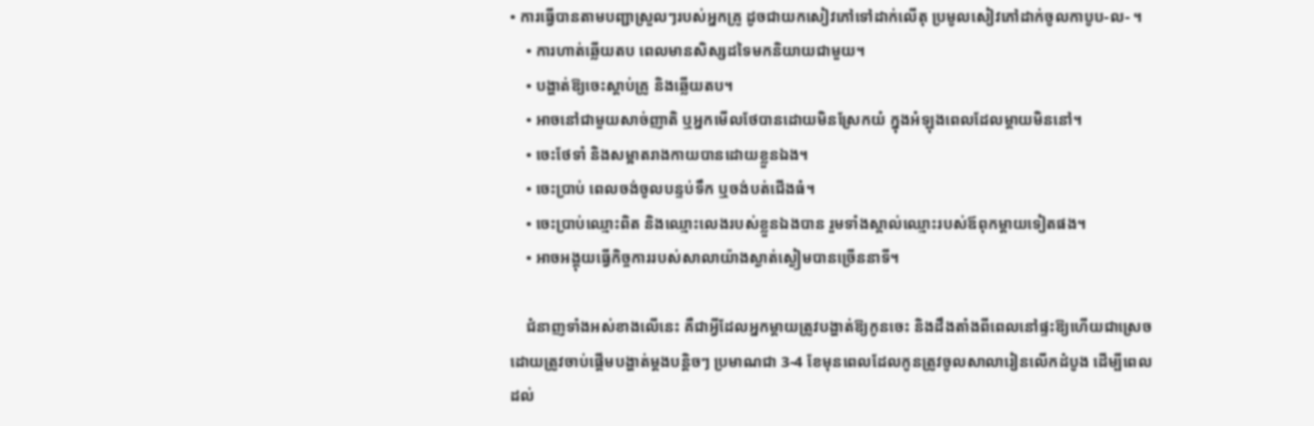• ការធ្វើបានតាមបញ្ជាស្រួលៗរបស់អ្នកគ្រូ ដូចជាយកសៀវភៅទៅដាក់លើតុ ប្រមូលសៀវភៅដាក់ចូលកាបូប-ល- ។
    • ការហាត់ឆ្លើយតប ពេលមានសិស្សដទៃមកនិយាយជាមួយ។
    • បង្ហាត់ឱ្យចេះស្តាប់គ្រូ និងឆ្លើយតប។
    • អាចនៅជាមួយសាច់ញាតិ ឬអ្នកមើលថែបានដោយមិនស្រែកយំ ក្នុងអំឡុងពេលដែលម្តាយមិននៅ។
    • ចេះថែទាំ និងសម្អាតរាងកាយបានដោយខ្លួនឯង។
    • ចេះប្រាប់ ពេលចង់ចូលបន្ទប់ទឹក ឬចង់បត់ជើងធំ។
    • ចេះប្រាប់ឈ្មោះពិត និងឈ្មោះលេងរបស់ខ្លួនឯងបាន រួមទាំងស្គាល់ឈ្មោះរបស់ឪពុកម្តាយទៀតផង។
    • អាចអង្គុយធ្វើកិច្ចការរបស់សាលាយ៉ាងស្ងាត់ស្ងៀមបានច្រើននាទី។

    ជំនាញទាំងអស់ខាងលើនេះ គឺជាអ្វីដែលអ្នកម្តាយត្រូវបង្ហាត់ឱ្យកូនចេះ និងដឹងតាំងពីពេលនៅផ្ទះឱ្យហើយជាស្រេច ដោយត្រូវចាប់ផ្តើមបង្ហាត់ម្តងបន្តិចៗ ប្រមាណជា 3-4 ខែមុនពេលដែលកូនត្រូវចូលសាលារៀនលើកដំបូង ដើម្បីពេលដល់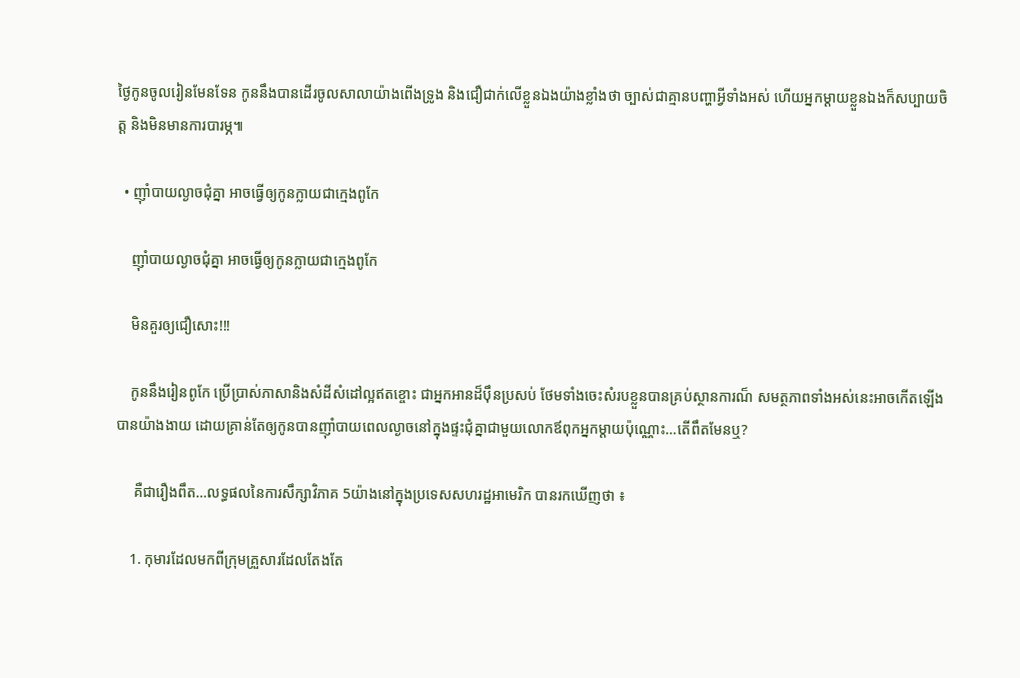ថ្ងៃកូនចូលរៀនមែនទែន កូននឹងបានដើរចូលសាលាយ៉ាងពើងទ្រូង និងជឿជាក់លើខ្លួនឯងយ៉ាងខ្លាំងថា ច្បាស់ជាគ្មានបញ្ហាអ្វីទាំងអស់ ហើយអ្នកម្ដាយខ្លួនឯងក៏សប្បាយចិត្ត និងមិនមានការបារម្ភ៕

  • ញ៉ាំបាយល្ងាចជុំគ្នា អាចធ្វើឲ្យកូនក្លាយជាក្មេងពូកែ

    ញ៉ាំបាយល្ងាចជុំគ្នា អាចធ្វើឲ្យកូនក្លាយជាក្មេងពូកែ

    មិនគួរឲ្យជឿសោះ!!!

    កូននឹងរៀនពូកែ ប្រើប្រាស់ភាសានិងសំដីសំដៅល្អឥតខ្ចោះ ជាអ្នកអានដ៏ប៉ឹនប្រសប់ ថែមទាំងចេះសំរបខ្លួនបានគ្រប់ស្ថានការណ៏ សមត្ថភាពទាំងអស់នេះអាចកើតឡើងបានយ៉ាងងាយ ដោយគ្រាន់តែឲ្យកូនបានញ៉ាំបាយពេលល្ងាចនៅក្នុងផ្ទះជុំគ្នាជាមួយលោកឪពុកអ្នកម្តាយប៉ុណ្ណោះ…តើពឹតមែនឬ?

     គឺជារឿងពឹត…លទ្ធផលនៃការសឹក្សាវិភាគ 5យ៉ាងនៅក្នុងប្រទេសសហរដ្ឋអាមេរិក បានរកឃើញថា ៖

    1. កុមារដែលមកពីក្រុមគ្រួសារដែលតែងតែ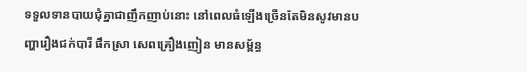ទទួលទានបាយជុំគ្នាជាញឹកញាប់នោះ នៅពេលធំឡើងច្រើនតែមិនសូវមានបញ្ហារឿងជក់បារី ផឹកស្រា សេពគ្រឿងញៀន មានសម្ព័ន្ធ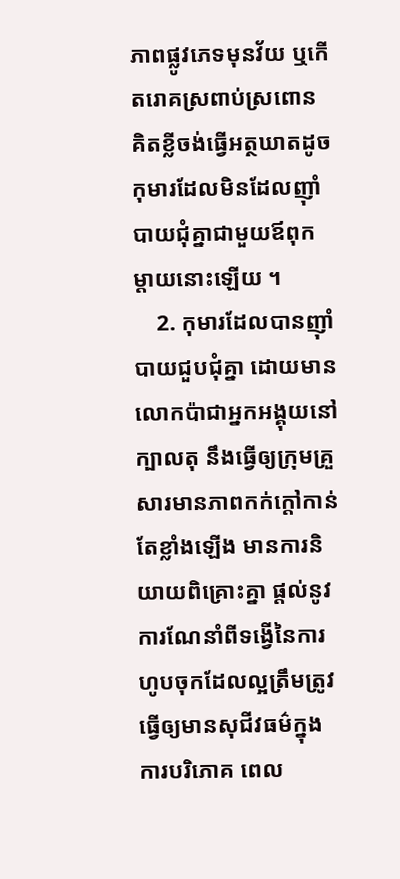ភាពផ្លូវភេទមុនវ័យ ឬកើតរោគស្រពាប់ស្រពោន គិតខ្លីចង់ធ្វើអត្ថឃាតដូចកុមារដែលមិនដែលញ៉ាំបាយជុំគ្នាជាមួយឪពុកម្តាយនោះឡើយ ។
    2. កុមារដែលបានញ៉ាំបាយជួបជុំគ្នា ដោយមានលោកប៉ាជាអ្នកអង្គុយនៅក្បាលតុ នឹងធ្វើឲ្យក្រុមគ្រួសារមានភាពកក់ក្តៅកាន់តែខ្លាំងឡើង មានការនិយាយពិគ្រោះគ្នា ផ្តល់នូវការណែនាំពីទង្វើនៃការហូបចុកដែលល្អត្រឹមត្រូវ ធ្វើឲ្យមានសុជីវធម៌ក្នុងការបរិភោគ ពេល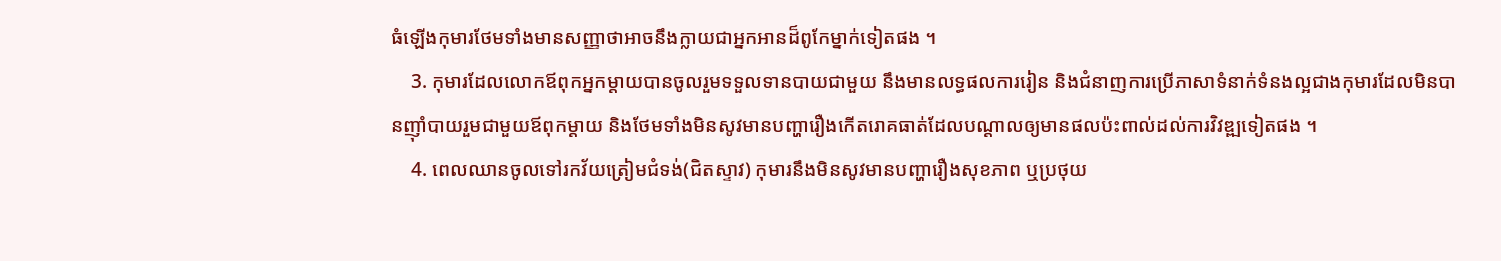ធំឡើងកុមារថែមទាំងមានសញ្ញាថាអាចនឹងក្លាយជាអ្នកអានដ៏ពូកែម្នាក់ទៀតផង ។
    3. កុមារដែលលោកឪពុកអ្នកម្តាយបានចូលរួមទទួលទានបាយជាមួយ នឹងមានលទ្ធផលការរៀន និងជំនាញការប្រើភាសាទំនាក់ទំនងល្អជាងកុមារដែលមិនបានញ៉ាំបាយរួមជាមួយឪពុកម្តាយ និងថែមទាំងមិនសូវមានបញ្ហារឿងកើតរោគធាត់ដែលបណ្តាលឲ្យមានផលប៉ះពាល់ដល់ការវិវឌ្ឍទៀតផង ។
    4. ពេលឈានចូលទៅរកវ័យត្រៀមជំទង់(ជិតស្ទាវ) កុមារនឹងមិនសូវមានបញ្ហារឿងសុខភាព ឬប្រថុយ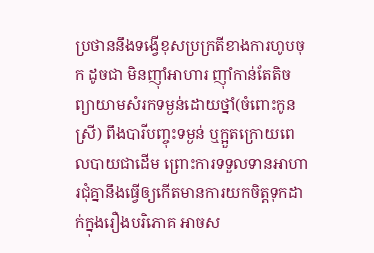ប្រថាននឹងទង្វើខុសប្រក្រតីខាងការហូបចុក ដូចជា មិនញ៉ាំអាហារ ញ៉ាំកាន់តែតិច ព្យាយាមសំរកទម្ងន់ដោយថ្នាំ(ចំពោះកូនស្រី) ពឹងបារីបញ្ចុះទម្ងន់ ឬក្អួតក្រោយពេលបាយជាដើម ព្រោះការទទួលទានអាហារជុំគ្នានឹងធ្វើឲ្យកើតមានការយកចិត្តទុកដាក់ក្នុងរឿងបរិភោគ អាចស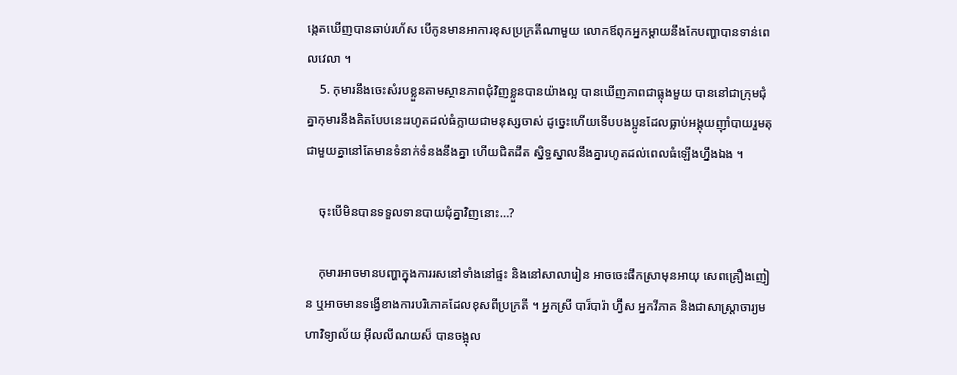ង្កេតឃើញបានឆាប់រហ័ស បើកូនមានអាការខុសប្រក្រតីណាមួយ លោកឪពុកអ្នកម្តាយនឹងកែបញ្ហាបានទាន់ពេលវេលា ។
    5. កុមារនឹងចេះសំរបខ្លួនតាមស្ថានភាពជុំវិញខ្លួនបានយ៉ាងល្អ បានឃើញភាពជាធ្លុងមួយ បាននៅជាក្រុមជុំគ្នាកុមារនឹងគិតបែបនេះរហូតដល់ធំក្លាយជាមនុស្សចាស់ ដូច្នេះហើយទើបបងប្អូនដែលធ្លាប់អង្គុយញ៉ាំបាយរួមតុជាមួយគ្នានៅតែមានទំនាក់ទំនងនឹងគ្នា ហើយជិតដឹត ស្និទ្ធស្នាលនឹងគ្នារហូតដល់ពេលធំឡើងហ្នឹងឯង ។

    ចុះបើមិនបានទទួលទានបាយជុំគ្នាវិញនោះ…?

    កុមារអាចមានបញ្ហាក្នុងការរសនៅទាំងនៅផ្ទះ និងនៅសាលារៀន អាចចេះផឹកស្រាមុនអាយុ សេពគ្រឿងញៀន ឬអាចមានទង្វើខាងការបរិភោគដែលខុសពីប្រក្រតី ។ អ្នកស្រី បារ៏បារ៉ា ហ្វ៊ីស អ្នកវីភាគ និងជាសាស្ត្រាចារ្យមហាវិទ្យាល័យ អ៊ីលលីណយស៏ បានចង្អុល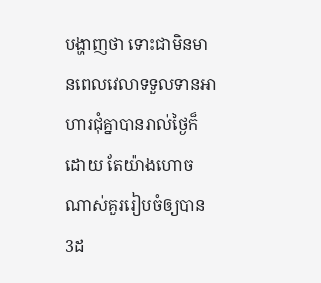បង្ហាញថា ទោះជាមិនមានពេលវេលាទទួលទានអាហារជុំគ្នាបានរាល់ថ្ងៃក៏ដោយ តែយ៉ាងហោចណាស់គួររៀបចំឲ្យបាន 3ដ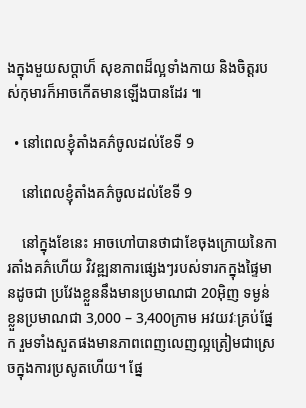ងក្នុងមួយសប្តាហ៏ សុខភាពដ៏ល្អទាំងកាយ និងចិត្តរបស់កុមារក៏អាចកើតមានឡើងបានដែរ ៕

  • នៅពេលខ្ញុំតាំងគភ៌ចូលដល់ខែទី 9

    នៅពេលខ្ញុំតាំងគភ៌ចូលដល់ខែទី 9

    នៅក្នុងខែនេះ អាចហៅបានថាជាខែចុងក្រោយនៃការតាំងគភ៌ហើយ វិវឌ្ឍនាការផ្សេងៗរបស់ទារកក្នុងផ្ទៃមានដូចជា ប្រវែងខ្លួននឹងមានប្រមាណជា 20អ៊ិញ ទម្ងន់ខ្លួនប្រមាណជា 3,000 – 3,400ក្រាម អវយវៈគ្រប់ផ្នែក រួមទាំងសួតផងមានភាពពេញលេញល្អត្រៀមជាស្រេចក្នុងការប្រសូតហើយ។ ផ្នែ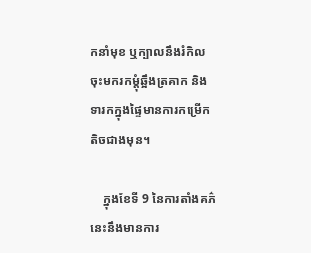កនាំមុខ ឬក្បាលនឹងរំកិលចុះមករកម្ដុំឆ្អឹងត្រគាក និងទារកក្នុងផ្ទៃមានការកម្រើកតិចជាងមុន។

    ក្នុងខែទី 9 នៃការតាំងគភ៌នេះនឹងមានការ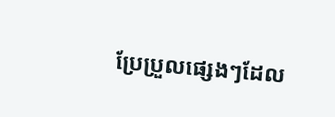ប្រែប្រួលផ្សេងៗដែល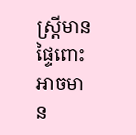ស្រ្តីមានផ្ទៃពោះអាចមាន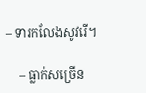– ទារកលែងសូវរើ។

    – ធ្លាក់សច្រើន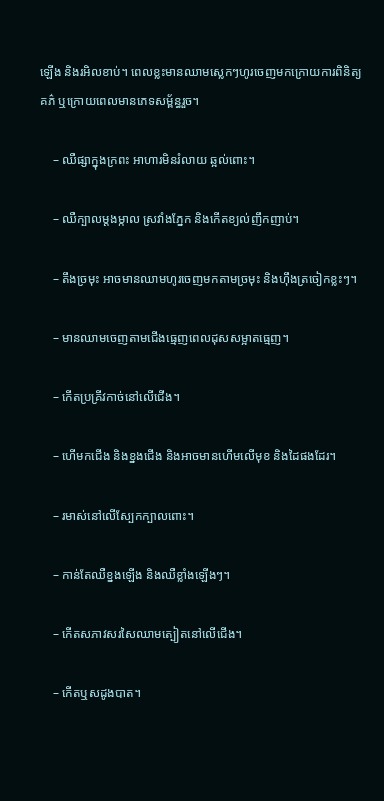ឡើង និងរអិលខាប់។ ពេលខ្លះមានឈាមស្លេកៗហូរចេញមកក្រោយការពិនិត្យគភ៌ ឬក្រោយពេលមានភេទសម្ព័ន្ធរួច។

    – ឈឺផ្សាក្នុងក្រពះ អាហារមិនរំលាយ ឆ្អល់ពោះ។

    – ឈឺក្បាលម្ដងម្កាល ស្រវាំងភ្នែក និងកើតខ្យល់ញឹកញាប់។

    – តឹងច្រមុះ អាចមានឈាមហូរចេញមកតាមច្រមុះ និងហ៊ឹងត្រចៀកខ្លះៗ។

    – មានឈាមចេញតាមជើងធ្មេញពេលដុសសម្អាតធ្មេញ។

    – កើតប្រគ្រីវកាច់នៅលើជើង។

    – ហើមកជើង និងខ្នងជើង និងអាចមានហើមលើមុខ និងដៃផងដែរ។

    – រមាស់នៅលើស្បែកក្បាលពោះ។

    – កាន់តែឈឺខ្នងឡើង និងឈឺខ្លាំងឡើងៗ។

    – កើតសភាវសរសៃឈាមត្បៀតនៅលើជើង។

    – កើតឬសដូងបាត។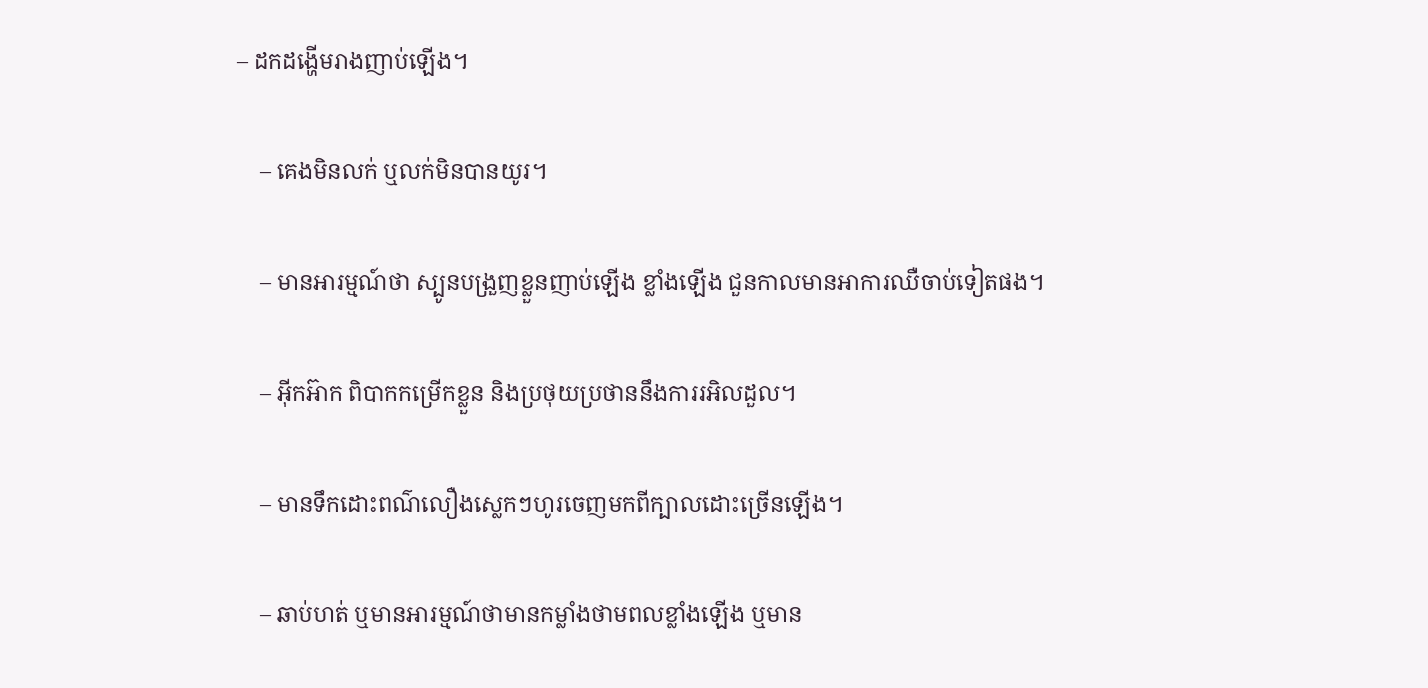– ដកដង្ហើមរាងញាប់ឡើង។

    – គេងមិនលក់ ឬលក់មិនបានយូរ។

    – មានអារម្មណ៍ថា ស្បូនបង្រួញខ្លួនញាប់ឡើង ខ្លាំងឡើង ជួនកាលមានអាការឈឺចាប់ទៀតផង។

    – អ៊ីកអ៊ាក ពិបាកកម្រើកខ្លួន និងប្រថុយប្រថាននឹងការរអិលដួល។

    – មានទឹកដោះពណ៌លឿងស្លេកៗហូរចេញមកពីក្បាលដោះច្រើនឡើង។

    – ឆាប់ហត់ ឬមានអារម្មណ៍ថាមានកម្លាំងថាមពលខ្លាំងឡើង ឬមាន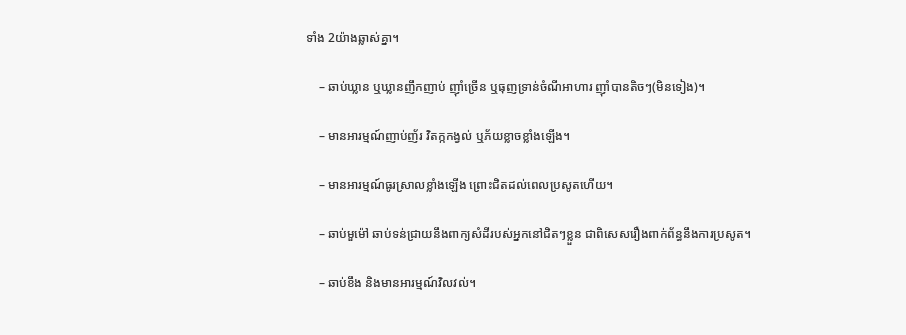ទាំង 2យ៉ាងឆ្លាស់គ្នា។

    – ឆាប់ឃ្លាន ឬឃ្លានញឹកញាប់ ញ៉ាំច្រើន ឬធុញទ្រាន់ចំណីអាហារ ញ៉ាំបានតិចៗ(មិនទៀង)។

    – មានអារម្មណ៍ញាប់ញ័រ វិតក្កកង្វល់ ឬភ័យខ្លាចខ្លាំងឡើង។

    – មានអារម្មណ៍ធូរស្រាលខ្លាំងឡើង ព្រោះជិតដល់ពេលប្រសូតហើយ។

    – ឆាប់មួម៉ៅ ឆាប់ទន់ជ្រាយនឹងពាក្យសំដីរបស់អ្នកនៅជិតៗខ្លួន ជាពិសេសរឿងពាក់ព័ន្ធនឹងការប្រសូត។

    – ឆាប់ខឹង និងមានអារម្មណ៍វិលវល់។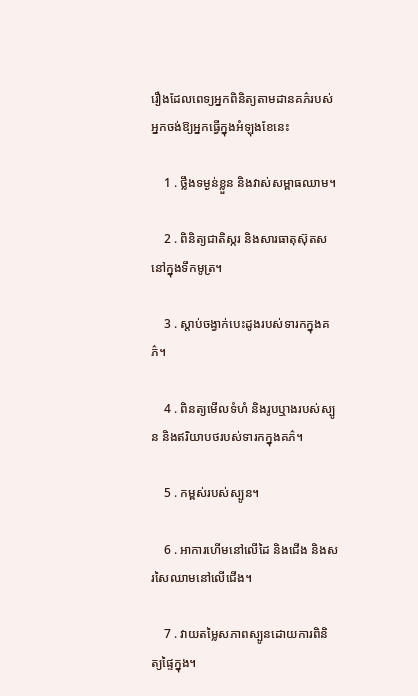រឿងដែលពេទ្យអ្នកពិនិត្យតាមដានគភ៌របស់អ្នកចង់ឱ្យអ្នកធ្វើក្នុងអំឡុងខែនេះ

    1 . ថ្លឹងទម្ងន់ខ្លួន និងវាស់សម្ពាធឈាម។

    2 . ពិនិត្យជាតិស្ករ និងសារធាតុស៊ុតសនៅក្នុងទឹកមូត្រ។

    3 . ស្ដាប់ចង្វាក់បេះដូងរបស់ទារកក្នុងគភ៌។

    4 . ពិនត្យមើលទំហំ និងរូបឬាងរបស់ស្បូន និងឥរិយាបថរបស់ទារកក្នុងគភ៌។

    5 . កម្ពស់របស់ស្បូន។

    6 . អាការហើមនៅលើដៃ និងជើង និងសរសៃឈាមនៅលើជើង។

    7 . វាយតម្លៃសភាពស្បូនដោយការពិនិត្យផ្ទៃក្នុង។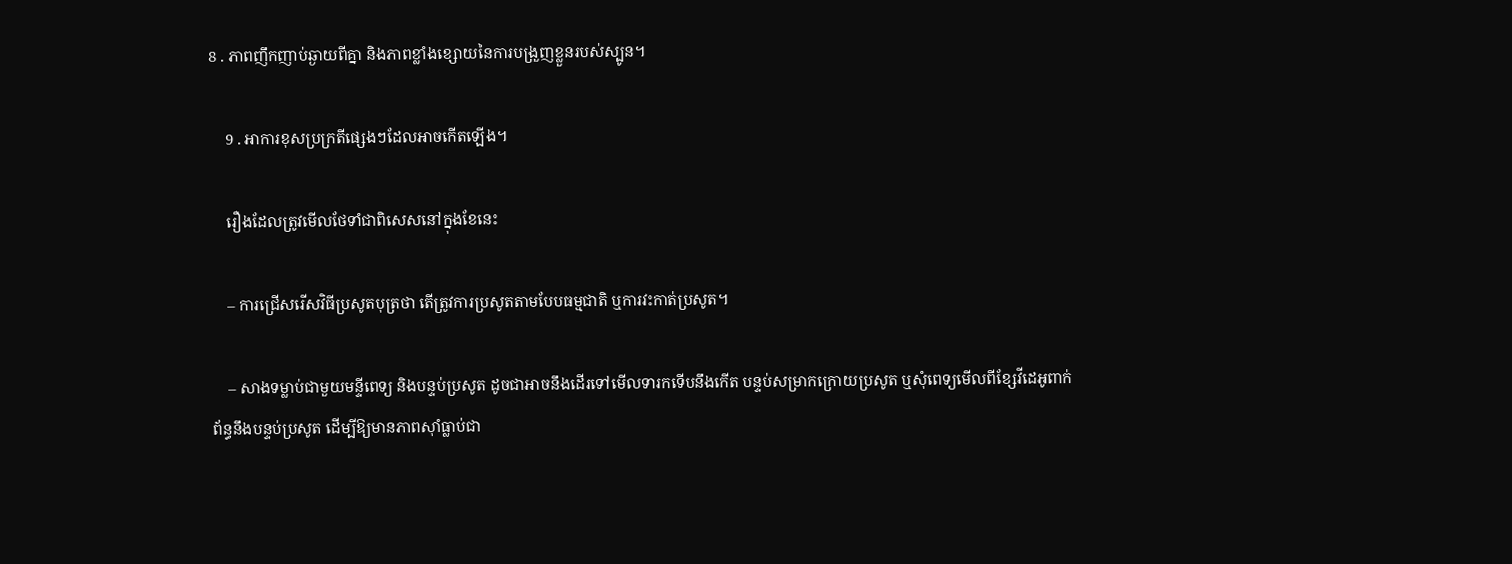8 . ភាពញឹកញាប់ឆ្ងាយពីគ្នា និងភាពខ្លាំងខ្សោយនៃការបង្រួញខ្លួនរបស់ស្បូន។

    9 . អាការខុសប្រក្រតីផ្សេងៗដែលអាចកើតឡើង។

    រឿងដែលត្រូវមើលថែទាំជាពិសេសនៅក្នុងខែនេះ

    – ការជ្រើសរើសវិធីប្រសូតបុត្រថា តើត្រូវការប្រសូតតាមបែបធម្មជាតិ ឬការវះកាត់ប្រសូត។

    – សាងទម្លាប់ជាមួយមន្ទីពេទ្យ និងបន្ទប់ប្រសូត ដូចជាអាចនឹងដើរទៅមើលទារកទើបនឹងកើត បន្ទប់សម្រាកក្រោយប្រសូត ឬសុំពេទ្យមើលពីខ្សែវីដេអូពាក់ព័ន្ធនឹងបន្ទប់ប្រសូត ដើម្បីឱ្យមានភាពស៊ាំធ្លាប់ជា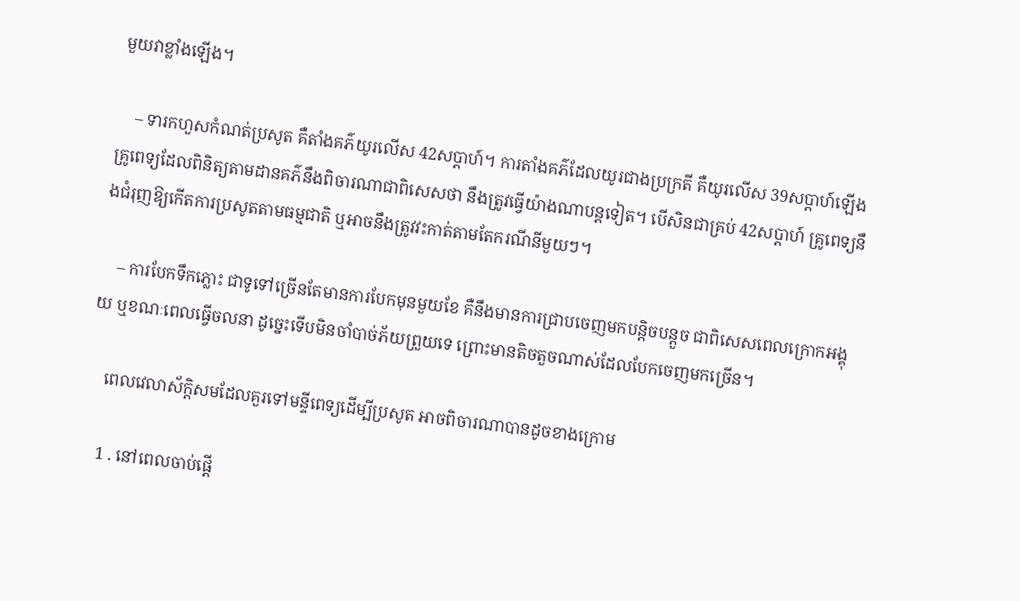មួយវាខ្លាំងឡើង។

    – ទារកហួសកំណត់ប្រសូត គឺតាំងគភ៌យូរលើស 42សប្ដាហ៍។ ការតាំងគភ៌ដែលយូរជាងប្រក្រតី គឺយូរលើស 39សប្ដាហ៍ឡើង គ្រូពេទ្យដែលពិនិត្យតាមដានគភ៌នឹងពិចារណាជាពិសេសថា នឹងត្រូវធ្វើយ៉ាងណាបន្តទៀត។ បើសិនជាគ្រប់ 42សប្ដាហ៍ គ្រូពេទ្យនឹងជំរុញឱ្យកើតការប្រសូតតាមធម្មជាតិ ឬអាចនឹងត្រូវវះកាត់តាមតែករណីនីមួយៗ។

    – ការបែកទឹកភ្លោះ ជាទូទៅច្រើនតែមានការបែកមុនមួយខែ គឺនឹងមានការជ្រាបចេញមកបន្តិចបន្តួច ជាពិសេសពេលក្រោកអង្គុយ ឬខណៈពេលធ្វើចលនា ដូច្នេះទើបមិនចាំបាច់ភ័យព្រួយទេ ព្រោះមានតិចតួចណាស់ដែលបែកចេញមកច្រើន។

    ពេលវេលាស័ក្តិសមដែលគួរទៅមន្ទីពេទ្យដើម្បីប្រសូត អាចពិចារណាបានដូចខាងក្រោម

    1 . នៅពេលចាប់ផ្ដើ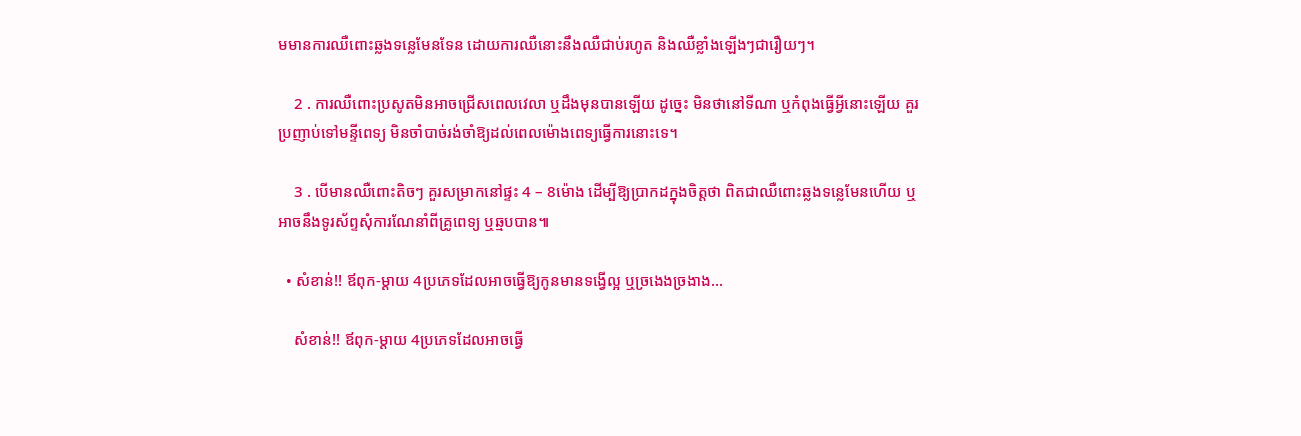មមានការឈឺពោះឆ្លងទន្លេមែនទែន ដោយការឈឺនោះនឹងឈឺជាប់រហូត និងឈឺខ្លាំងឡើងៗជារឿយៗ។

    2 . ការឈឺពោះប្រសូតមិនអាចជ្រើសពេលវេលា ឬដឹងមុនបានឡើយ ដូច្នេះ មិនថានៅទីណា ឬកំពុងធ្វើអ្វីនោះឡើយ គួរប្រញាប់ទៅមន្ទីពេទ្យ មិនចាំបាច់រង់ចាំឱ្យដល់ពេលម៉ោងពេទ្យធ្វើការនោះទេ។

    3 . បើមានឈឺពោះតិចៗ គួរសម្រាកនៅផ្ទះ 4 – 8ម៉ោង ដើម្បីឱ្យប្រាកដក្នុងចិត្តថា ពិតជាឈឺពោះឆ្លងទន្លេមែនហើយ ឬអាចនឹងទូរស័ព្ទសុំការណែនាំពីគ្រូពេទ្យ ឬឆ្មបបាន៕

  • សំខាន់!! ឪពុក-ម្ដាយ 4ប្រភេទដែលអាចធ្វើឱ្យកូនមានទង្វើល្អ ឬច្រងេងច្រងាង…

    សំខាន់!! ឪពុក-ម្ដាយ 4ប្រភេទដែលអាចធ្វើ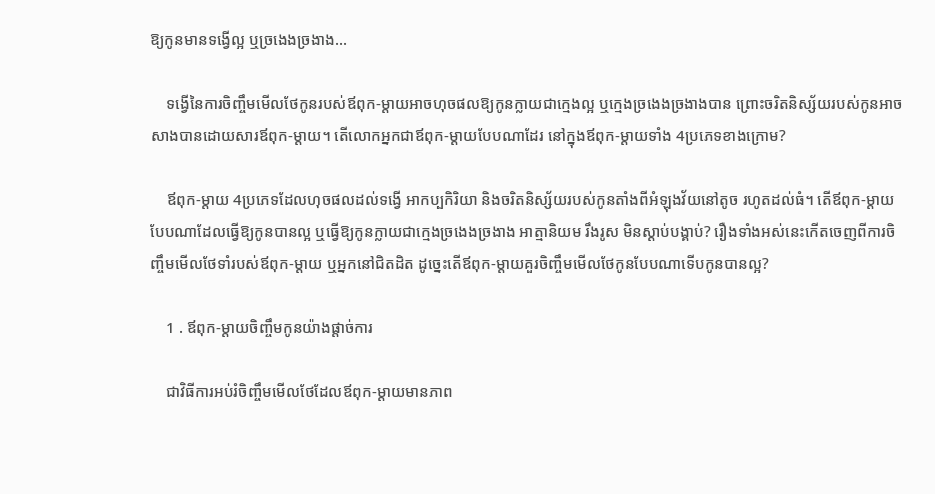ឱ្យកូនមានទង្វើល្អ ឬច្រងេងច្រងាង…

    ទង្វើនៃការចិញ្ចឹមមើលថែកូនរបស់ឪពុក-ម្ដាយអាចហុចផលឱ្យកូនក្លាយជាក្មេងល្អ ឬក្មេងច្រងេងច្រងាងបាន ព្រោះចរិតនិស្ស័យរបស់កូនអាចសាងបានដោយសារឪពុក-ម្ដាយ។ តើលោកអ្នកជាឪពុក-ម្ដាយបែបណាដែរ នៅក្នុងឪពុក-ម្ដាយទាំង 4ប្រភេទខាងក្រោម?

    ឪពុក-ម្ដាយ 4ប្រភេទដែលហុចផលដល់ទង្វើ អាកប្បកិរិយា និងចរិតនិស្ស័យរបស់កូនតាំងពីអំឡុងវ័យនៅតូច រហូតដល់ធំ។ តើឪពុក-ម្ដាយបែបណាដែលធ្វើឱ្យកូនបានល្អ ឬធ្វើឱ្យកូនក្លាយជាក្មេងច្រងេងច្រងាង អាត្មានិយម រឹងរូស មិនស្ដាប់បង្គាប់? រឿងទាំងអស់នេះកើតចេញពីការចិញ្ចឹមមើលថែទាំរបស់ឪពុក-ម្ដាយ ឬអ្នកនៅជិតដិត ដូច្នេះតើឪពុក-ម្ដាយគួរចិញ្ចឹមមើលថែកូនបែបណាទើបកូនបានល្អ?

    1 . ឪពុក-ម្ដាយចិញ្ចឹមកូនយ៉ាងផ្ដាច់ការ

    ជាវិធីការអប់រំចិញ្ចឹមមើលថែដែលឪពុក-ម្ដាយមានភាព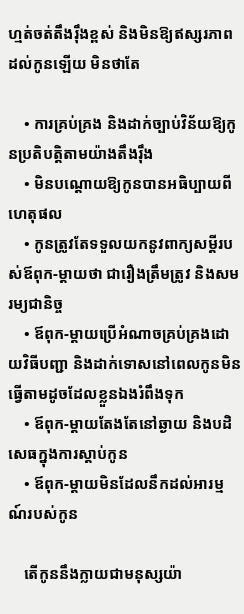ហ្មត់ចត់តឹងរ៉ឹងខ្ពស់ និងមិនឱ្យឥស្សរភាពដល់កូនឡើយ មិនថាតែ

    • ការគ្រប់គ្រង និងដាក់ច្បាប់វិន័យឱ្យកូនប្រតិបត្តិតាមយ៉ាងតឹងរ៉ឹង
    • មិនបណ្ដោយឱ្យកូនបានអធិប្បាយពីហេតុផល
    • កូនត្រូវតែទទួលយកនូវពាក្យសម្ដីរបស់ឪពុក-ម្ដាយថា ជារឿងត្រឹមត្រូវ និងសមរម្យជានិច្ច
    • ឪពុក-ម្ដាយប្រើអំណាចគ្រប់គ្រងដោយវិធីបញ្ជា និងដាក់ទោសនៅពេលកូនមិនធ្វើតាមដូចដែលខ្លួនឯងរំពឹងទុក
    • ឪពុក-ម្ដាយតែងតែនៅឆ្ងាយ និងបដិសេធក្នុងការស្ដាប់កូន
    • ឪពុក-ម្ដាយមិនដែលនឹកដល់អារម្មណ៍របស់កូន

    តើកូននឹងក្លាយជាមនុស្សយ៉ា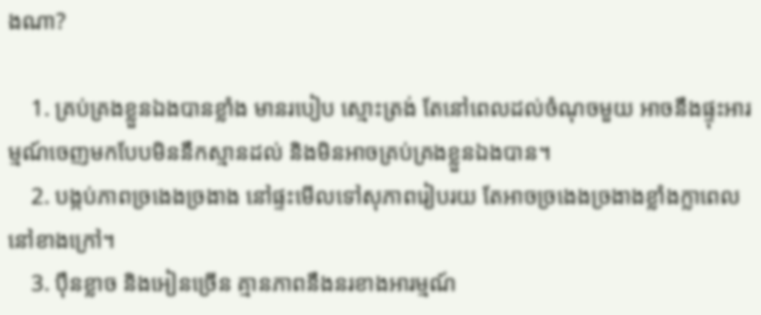ងណា?

    1. គ្រប់គ្រងខ្លួនឯងបានខ្លាំង មានរបៀប ស្មោះត្រង់ តែនៅពេលដល់ចំណុចមួយ អាចនឹងផ្ទុះអារម្មណ៍ចេញមកបែបមិននឹកស្មានដល់ និងមិនអាចគ្រប់គ្រងខ្លួនឯងបាន។
    2. បង្កប់ភាពច្រងេងច្រងាង នៅផ្ទះមើលទៅសុភាពរៀបរយ តែអាចច្រងេងច្រងាងខ្លាំងក្លាពេលនៅខាងក្រៅ។
    3. ប៉ឹនខ្លាច និងអៀនច្រើន គ្មានភាពនឹងនរខាងអារម្មណ៍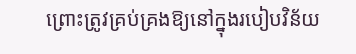ព្រោះត្រូវគ្រប់គ្រងឱ្យនៅក្នុងរបៀបវិន័យ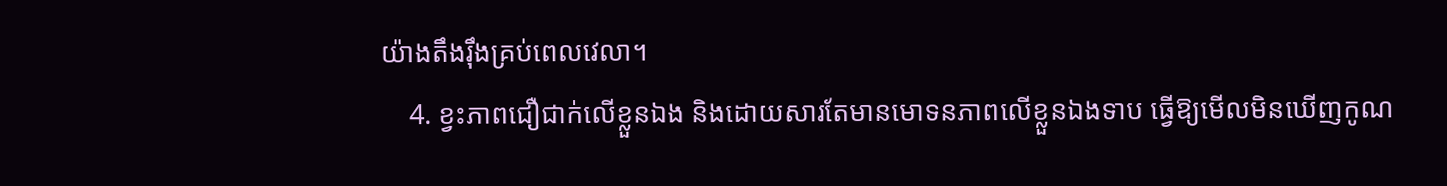យ៉ាងតឹងរ៉ឹងគ្រប់ពេលវេលា។
    4. ខ្វះភាពជឿជាក់លើខ្លួនឯង និងដោយសារតែមានមោទនភាពលើខ្លួនឯងទាប ធ្វើឱ្យមើលមិនឃើញកូណ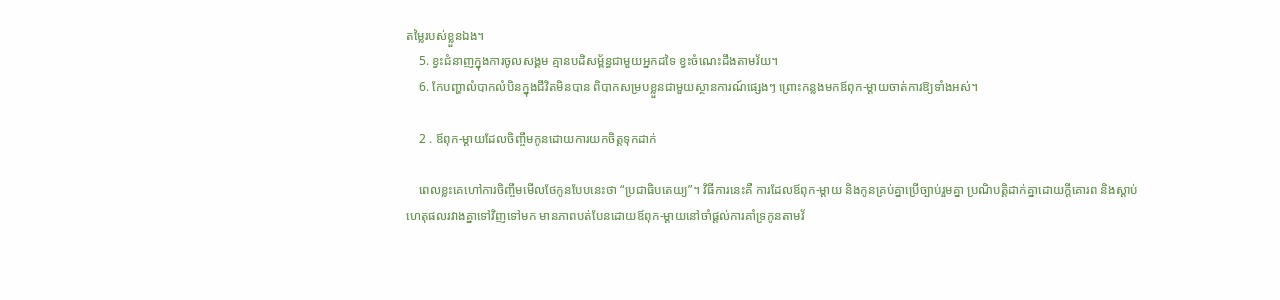តម្លៃរបស់ខ្លួនឯង។
    5. ខ្វះជំនាញក្នុងការចូលសង្គម គ្មានបដិសម្ព័ន្ធជាមួយអ្នកដទៃ ខ្វះចំណេះដឹងតាមវ័យ។
    6. កែបញ្ហាលំបាកលំបិនក្នុងជីវិតមិនបាន ពិបាកសម្របខ្លួនជាមួយស្ថានការណ៍ផ្សេងៗ ព្រោះកន្លងមកឪពុក-ម្ដាយចាត់ការឱ្យទាំងអស់។

    2 . ឪពុក-ម្ដាយដែលចិញ្ចឹមកូនដោយការយកចិត្តទុកដាក់

    ពេលខ្លះគេហៅការចិញ្ចឹមមើលថែកូនបែបនេះថា “ប្រជាធិបតេយ្យ”។ វិធីការនេះគឺ ការដែលឪពុក-ម្ដាយ និងកូនគ្រប់គ្នាប្រើច្បាប់រួមគ្នា ប្រណិបត្តិដាក់គ្នាដោយក្ដីគោរព និងស្ដាប់ហេតុផលរវាងគ្នាទៅវិញទៅមក មានភាពបត់បែនដោយឪពុក-ម្ដាយនៅចាំផ្ដល់ការគាំទ្រកូនតាមវ័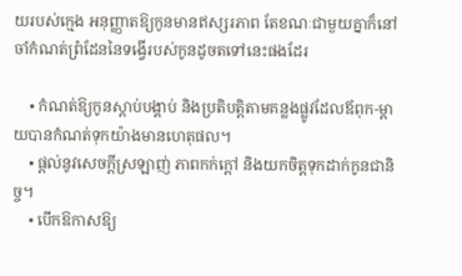យរបស់ក្មេង អនុញ្ញាតឱ្យកូនមានឥស្សរភាព តែខណៈជាមួយគ្នាក៏នៅចាំកំណត់ព្រំដែននៃទង្វើរបស់កូនដូចតទៅនេះផងដែរ

    • កំណត់ឱ្យកូនស្ដាប់បង្គាប់ និងប្រតិបត្តិតាមគន្លងផ្លូវដែលឪពុក-ម្ដាយបានកំណត់ទុកយ៉ាងមានហេតុផល។
    • ផ្ដល់នូវសេចក្ដីស្រឡាញ់ ភាពកក់ក្ដៅ និងយកចិត្តទុកដាក់កូនជានិច្ច។
    • បើកឱកាសឱ្យ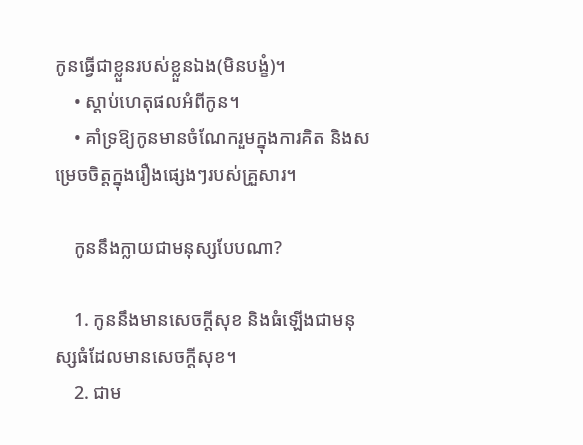កូនធ្វើជាខ្លួនរបស់ខ្លួនឯង(មិនបង្ខំ)។
    • ស្ដាប់ហេតុផលអំពីកូន។
    • គាំទ្រឱ្យកូនមានចំណែករួមក្នុងការគិត និងសម្រេចចិត្តក្នុងរឿងផ្សេងៗរបស់គ្រួសារ។

    កូននឹងក្លាយជាមនុស្សបែបណា?

    1. កូននឹងមានសេចក្ដីសុខ និងធំឡើងជាមនុស្សធំដែលមានសេចក្ដីសុខ។
    2. ជាម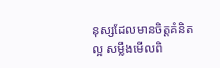នុស្សដែលមានចិត្តគំនិតល្អ សម្លឹងមើលពិ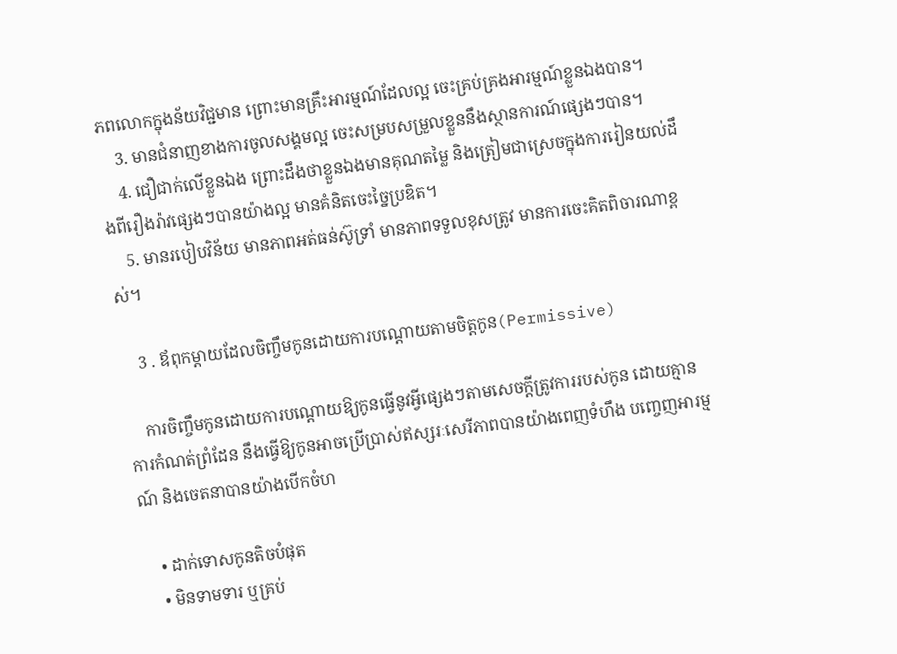ភពលោកក្នុងន័យវិជ្ជមាន ព្រោះមានគ្រឹះអារម្មណ៍ដែលល្អ ចេះគ្រប់គ្រងអារម្មណ៍ខ្លួនឯងបាន។
    3. មានជំនាញខាងការចូលសង្គមល្អ ចេះសម្របសម្រួលខ្លួននឹងស្ថានការណ៍ផ្សេងៗបាន។
    4. ជឿជាក់លើខ្លួនឯង ព្រោះដឹងថាខ្លួនឯងមានគុណតម្លៃ និងត្រៀមជាស្រេចក្នុងការរៀនយល់ដឹងពីរឿងរ៉ាវផ្សេងៗបានយ៉ាងល្អ មានគំនិតចេះច្នៃប្រឌិត។
    5. មានរបៀបវិន័យ មានភាពអត់ធន់ស៊ូទ្រាំ មានភាពទទួលខុសត្រូវ មានការចេះគិតពិចារណាខ្ពស់។

    3 . ឪពុកម្ដាយដែលចិញ្ចឹមកូនដោយការបណ្ដោយតាមចិត្តកូន(Permissive)

    ការចិញ្ចឹមកូនដោយការបណ្ដោយឱ្យកូនធ្វើនូវអ្វីផ្សេងៗតាមសេចក្ដីត្រូវការរបស់កូន ដោយគ្មានការកំណត់ព្រំដែន នឹងធ្វើឱ្យកូនអាចប្រើប្រាស់ឥស្សរៈសេរីភាពបានយ៉ាងពេញទំហឹង បញ្ចេញអារម្មណ៍ និងចេតនាបានយ៉ាងបើកចំហ

    • ដាក់ទោសកូនតិចបំផុត
    • មិនទាមទារ ឬគ្រប់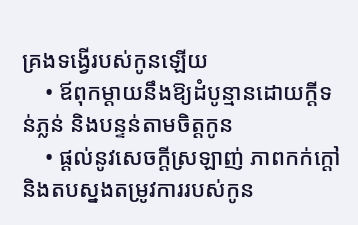គ្រងទង្វើរបស់កូនឡើយ
    • ឪពុកម្ដាយនឹងឱ្យដំបូន្មានដោយក្ដីទន់ភ្លន់ និងបន្ទន់តាមចិត្តកូន
    • ផ្ដល់នូវសេចក្ដីស្រឡាញ់ ភាពកក់ក្ដៅ និងតបស្នងតម្រូវការរបស់កូន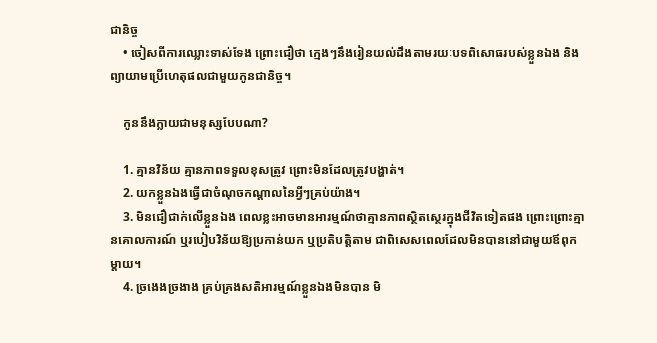ជានិច្ច
    • ចៀសពីការឈ្លោះទាស់ទែង ព្រោះជឿថា ក្មេងៗនឹងរៀនយល់ដឹងតាមរយៈបទពិសោធរបស់ខ្លួនឯង និងព្យាយាមប្រើហេតុផលជាមួយកូនជានិច្ច។

    កូននឹងក្លាយជាមនុស្សបែបណា?

    1. គ្មានវិន័យ គ្មានភាពទទួលខុសត្រូវ ព្រោះមិនដែលត្រូវបង្ហាត់។
    2. យកខ្លួនឯងធ្វើជាចំណុចកណ្ដាលនៃអ្វីៗគ្រប់យ៉ាង។
    3. មិនជឿជាក់លើខ្លួនឯង ពេលខ្លះអាចមានអារម្មណ៍ថាគ្មានភាពស្ថិតស្ថេរក្នុងជីវិតទៀតផង ព្រោះព្រោះគ្មានគោលការណ៍ ឬរបៀបវិន័យឱ្យប្រកាន់យក ឬប្រតិបត្តិតាម ជាពិសេសពេលដែលមិនបាននៅជាមួយឪពុកម្ដាយ។
    4. ច្រងេងច្រងាង គ្រប់គ្រងសតិអារម្មណ៍ខ្លួនឯងមិនបាន មិ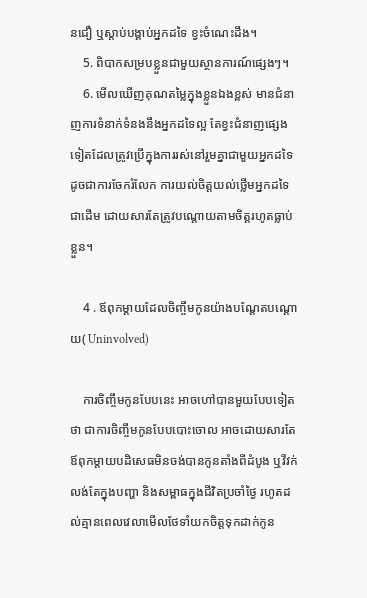នជឿ ឬស្ដាប់បង្គាប់អ្នកដទៃ ខ្វះចំណេះដឹង។
    5. ពិបាកសម្របខ្លួនជាមួយស្ថានការណ៍ផ្សេងៗ។
    6. មើលឃើញគុណតម្លៃក្នុងខ្លួនឯងខ្ពស់ មានជំនាញការទំនាក់ទំនងនឹងអ្នកដទៃល្អ តែខ្វះជំនាញផ្សេងទៀតដែលត្រូវប្រើក្នុងការរស់នៅរួមគ្នាជាមួយអ្នកដទៃ ដូចជាការចែករំលែក ការយល់ចិត្តយល់ថ្លើមអ្នកដទៃ ជាដើម ដោយសារតែត្រូវបណ្ដោយតាមចិត្តរហូតធ្លាប់ខ្លួន។

    4 . ឪពុកម្ដាយដែលចិញ្ចឹមកូនយ៉ាងបណ្ដែតបណ្ដោយ( Uninvolved)

    ការចិញ្ចឹមកូនបែបនេះ អាចហៅបានមួយបែបទៀតថា ជាការចិញ្ចឹមកូនបែបបោះចោល អាចដោយសារតែឪពុកម្ដាយបដិសេធមិនចង់បានកូនតាំងពីដំបូង ឬវីវក់លង់តែក្នុងបញ្ហា និងសម្ពាធក្នុងជីវិតប្រចាំថ្ងៃ រហូតដល់គ្មានពេលវេលាមើលថែទាំយកចិត្តទុកដាក់កូន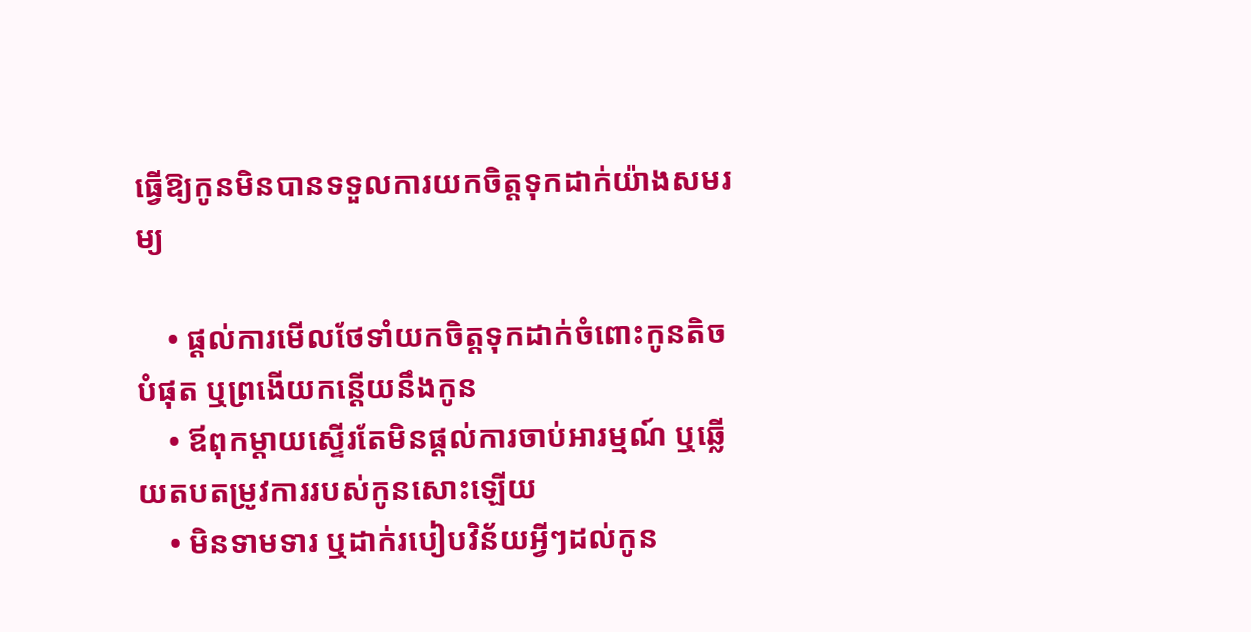ធ្វើឱ្យកូនមិនបានទទួលការយកចិត្តទុកដាក់យ៉ាងសមរម្យ

    • ផ្ដល់ការមើលថែទាំយកចិត្តទុកដាក់ចំពោះកូនតិចបំផុត ឬព្រងើយកន្តើយនឹងកូន
    • ឪពុកម្ដាយស្ទើរតែមិនផ្ដល់ការចាប់អារម្មណ៍ ឬឆ្លើយតបតម្រូវការរបស់កូនសោះឡើយ
    • មិនទាមទារ ឬដាក់របៀបវិន័យអ្វីៗដល់កូន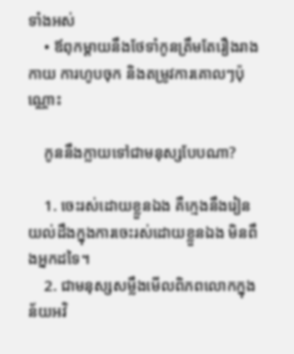ទាំងអស់
    • ឪពុកម្ដាយនឹងថែទាំកូនត្រឹមតែរឿងរាងកាយ ការហូបចុក និងតម្រូវការគោលៗប៉ុណ្ណោះ

    កូននឹងក្លាយទៅជាមនុស្សបែបណា?

    1. ចេះរស់ដោយខ្លួនឯង គឺក្មេងនឹងរៀនយល់ដឹងក្នុងការចេះរស់ដោយខ្លួនឯង មិនពឹងអ្នកដទៃ។
    2. ជាមនុស្សសម្លឹងមើលពិភពលោកក្នុងន័យអវិ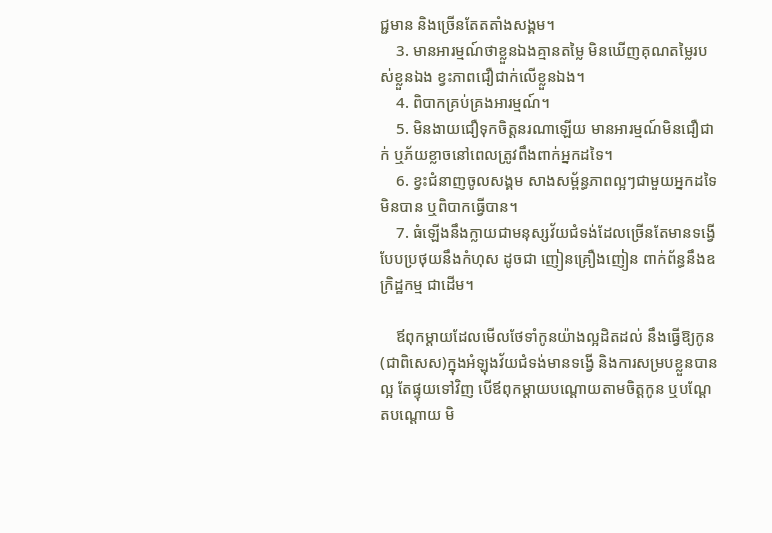ជ្ជមាន និងច្រើនតែតតាំងសង្គម។
    3. មានអារម្មណ៍ថាខ្លួនឯងគ្មានតម្លៃ មិនឃើញគុណតម្លៃរបស់ខ្លួនឯង ខ្វះភាពជឿជាក់លើខ្លួនឯង។
    4. ពិបាកគ្រប់គ្រងអារម្មណ៍។
    5. មិនងាយជឿទុកចិត្តនរណាឡើយ មានអារម្មណ៍មិនជឿជាក់ ឬភ័យខ្លាចនៅពេលត្រូវពឹងពាក់អ្នកដទៃ។
    6. ខ្វះជំនាញចូលសង្គម សាងសម្ព័ន្ធភាពល្អៗជាមួយអ្នកដទៃមិនបាន ឬពិបាកធ្វើបាន។
    7. ធំឡើងនឹងក្លាយជាមនុស្សវ័យជំទង់ដែលច្រើនតែមានទង្វើបែបប្រថុយនឹងកំហុស ដូចជា ញៀនគ្រឿងញៀន ពាក់ព័ន្ធនឹងឧក្រិដ្ឋកម្ម ជាដើម។

    ឪពុកម្ដាយដែលមើលថែទាំកូនយ៉ាងល្អដិតដល់ នឹងធ្វើឱ្យកូន(ជាពិសេស)ក្នុងអំឡុងវ័យជំទង់មានទង្វើ និងការសម្របខ្លួនបានល្អ តែផ្ទុយទៅវិញ បើឪពុកម្ដាយបណ្ដោយតាមចិត្តកូន ឬបណ្ដែតបណ្ដោយ មិ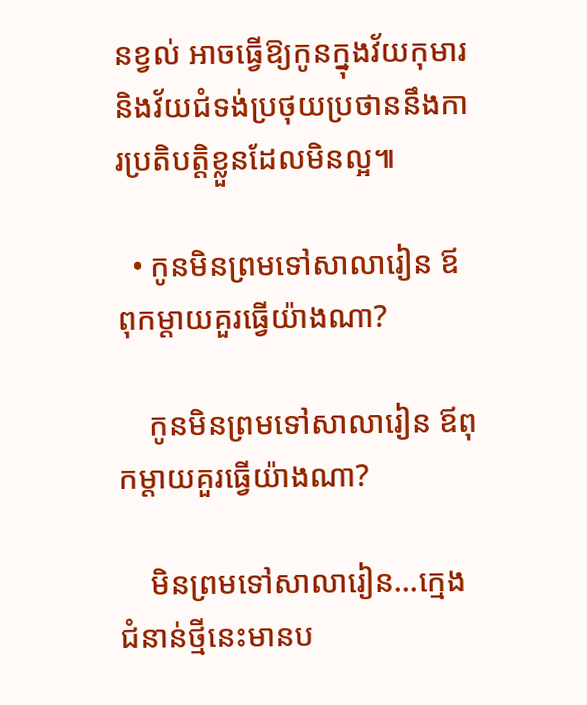នខ្វល់ អាចធ្វើឱ្យកូនក្នុងវ័យកុមារ និងវ័យជំទង់ប្រថុយប្រថាននឹងការប្រតិបត្តិខ្លួនដែលមិនល្អ៕

  • កូនមិនព្រមទៅសាលារៀន ឪពុកម្ដាយគួរធ្វើយ៉ាងណា?

    កូនមិនព្រមទៅសាលារៀន ឪពុកម្ដាយគួរធ្វើយ៉ាងណា?

    មិនព្រមទៅសាលារៀន…ក្មេងជំនាន់ថ្មីនេះមានប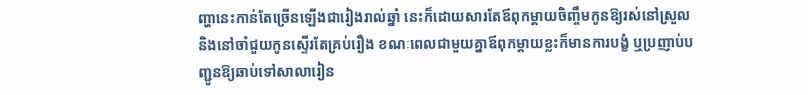ញ្ហានេះកាន់តែច្រើនឡើងជារៀងរាល់ឆ្នាំ នេះក៏ដោយសារតែឪពុកម្ដាយចិញ្ចឹមកូនឱ្យរស់នៅស្រួល និងនៅចាំជួយកូនស្ទើរតែគ្រប់រឿង ខណៈពេលជាមួយគ្នាឪពុកម្ដាយខ្លះក៏មានការបង្ខំ ឬប្រញាប់បញ្ជូនឱ្យឆាប់ទៅសាលារៀន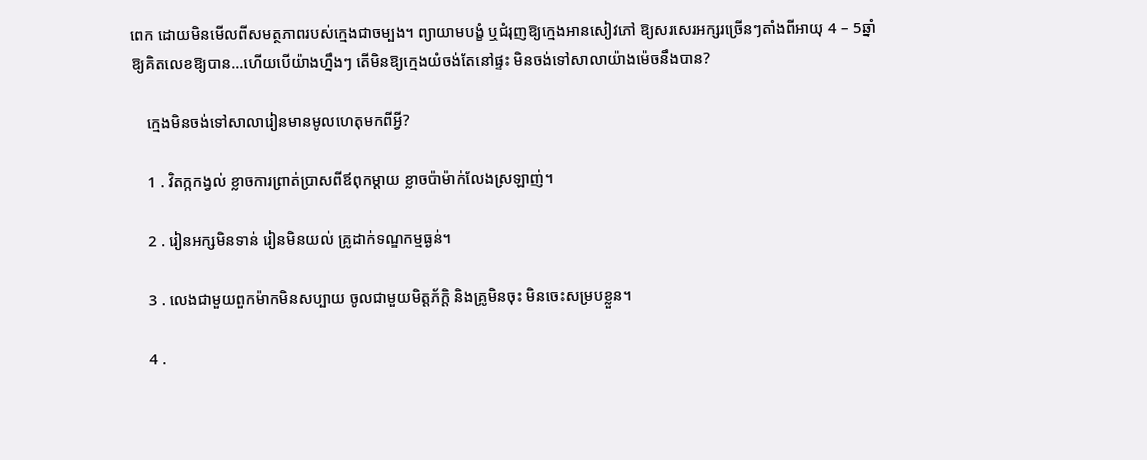ពេក ដោយមិនមើលពីសមត្ថភាពរបស់ក្មេងជាចម្បង។ ព្យាយាមបង្ខំ ឬជំរុញឱ្យក្មេងអានសៀវភៅ ឱ្យសរសេរអក្សរច្រើនៗតាំងពីអាយុ 4 – 5ឆ្នាំ ឱ្យគិតលេខឱ្យបាន…ហើយបើយ៉ាងហ្នឹងៗ តើមិនឱ្យក្មេងយំចង់តែនៅផ្ទះ មិនចង់ទៅសាលាយ៉ាងម៉េចនឹងបាន?

    ក្មេងមិនចង់ទៅសាលារៀនមានមូលហេតុមកពីអ្វី?

    1 . វិតក្កកង្វល់ ខ្លាចការព្រាត់ប្រាសពីឪពុកម្ដាយ ខ្លាចប៉ាម៉ាក់លែងស្រឡាញ់។

    2 . រៀនអក្សមិនទាន់ រៀនមិនយល់ គ្រូដាក់ទណ្ឌកម្មធ្ងន់។

    3 . លេងជាមួយពួកម៉ាកមិនសប្បាយ ចូលជាមួយមិត្តភ័ក្តិ និងគ្រូមិនចុះ មិនចេះសម្របខ្លួន។

    4 .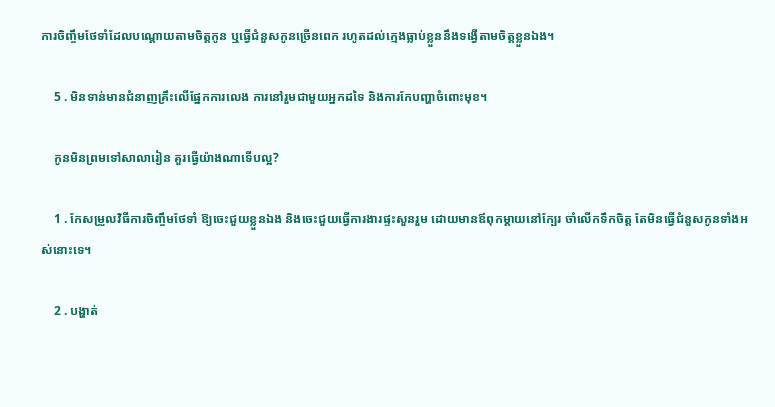ការចិញ្ចឹមថែទាំដែលបណ្ដោយតាមចិត្តកូន ឬធ្វើជំនួសកូនច្រើនពេក រហូតដល់ក្មេងធ្លាប់ខ្លួននឹងទង្វើតាមចិត្តខ្លួនឯង។

    5 . មិនទាន់មានជំនាញគ្រឹះលើផ្នែកការលេង ការនៅរួមជាមួយអ្នកដទៃ និងការកែបញ្ហាចំពោះមុខ។

    កូនមិនព្រមទៅសាលារៀន គួរធ្វើយ៉ាងណាទើបល្អ?

    1 . កែសម្រួលវិធីការចិញ្ចឹមថែទាំ ឱ្យចេះជួយខ្លួនឯង និងចេះជួយធ្វើការងារផ្ទះសួនរួម ដោយមានឪពុកម្ដាយនៅក្បែរ ចាំលើកទឹកចិត្ត តែមិនធ្វើជំនួសកូនទាំងអស់នោះទេ។

    2 . បង្ហាត់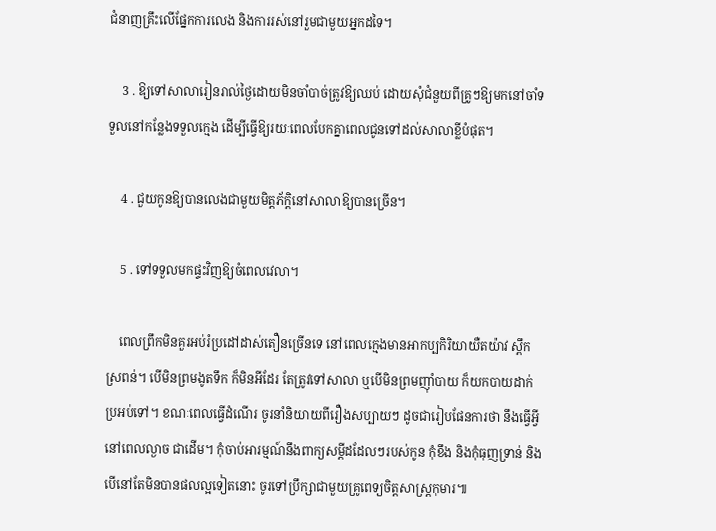ជំនាញគ្រឹះលើផ្នែកការលេង និងការរស់នៅរួមជាមួយអ្នកដទៃ។

    3 . ឱ្យទៅសាលារៀនរាល់ថ្ងៃដោយមិនចាំបាច់ត្រូវឱ្យឈប់ ដោយសុំជំនួយពីគ្រូៗឱ្យមកនៅចាំទទួលនៅកន្លែងទទួលក្មេង ដើម្បីធ្វើឱ្យរយៈពេលបែកគ្នាពេលជូនទៅដល់សាលាខ្លីបំផុត។

    4 . ជួយកូនឱ្យបានលេងជាមួយមិត្តភ័ក្ដិនៅសាលាឱ្យបានច្រើន។

    5 . ទៅទទួលមកផ្ទះវិញឱ្យចំពេលវេលា។

    ពេលព្រឹកមិនគួរអប់រំប្រដៅដាស់តឿនច្រើនទេ នៅពេលក្មេងមានអាកប្បកិរិយាយឺតយ៉ាវ ស្ពឹកស្រពន់។ បើមិនព្រមងូតទឹក ក៏មិនអីដែរ តែត្រូវទៅសាលា ឬបើមិនព្រមញ៉ាំបាយ ក៏យកបាយដាក់ប្រអប់ទៅ។ ខណៈពេលធ្វើដំណើរ ចូរនាំនិយាយពីរឿងសប្បាយៗ ដូចជារៀបផែនការថា នឹងធ្វើអ្វីនៅពេលល្ងាច ជាដើម។ កុំចាប់អារម្មណ៍នឹងពាក្យសម្ដីដដែលៗរបស់កូន កុំខឹង និងកុំធុញទ្រាន់ និងបើនៅតែមិនបានផលល្អទៀតនោះ ចូរទៅប្រឹក្សាជាមួយគ្រូពេទ្យចិត្តសាស្រ្តកុមារ៕